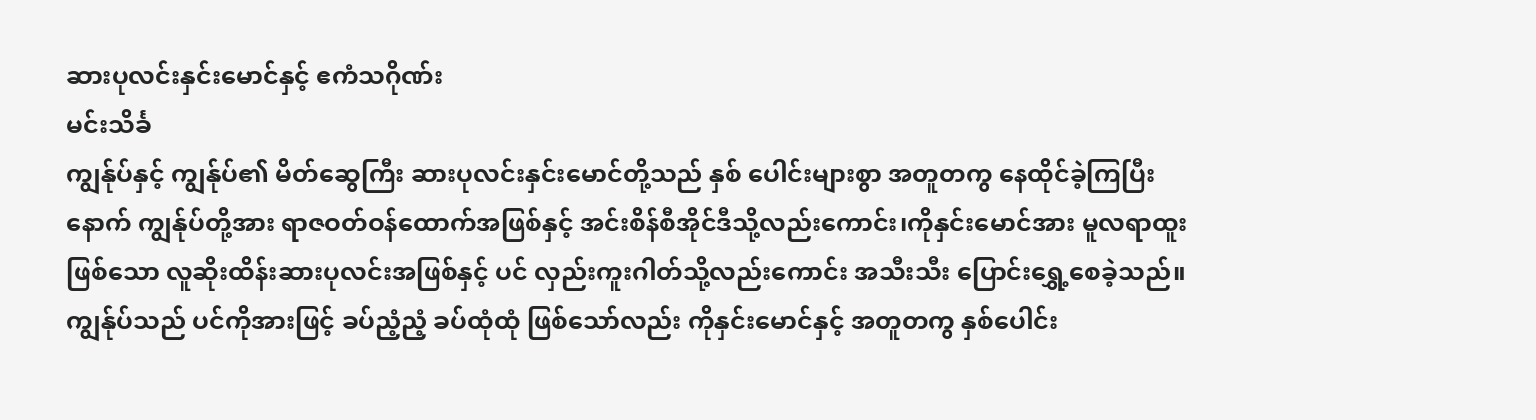ဆားပုလင်းနှင်းမောင်နှင့် ဧကံသဂိုဏ်း
မင်းသိင်္ခ
ကျွန်ုပ်နှင့် ကျွန်ုပ်၏ မိတ်ဆွေကြီး ဆားပုလင်းနှင်းမောင်တို့သည် နှစ် ပေါင်းများစွာ အတူတကွ နေထိုင်ခဲ့ကြပြီးနောက် ကျွန်ုပ်တို့အား ရာဇဝတ်ဝန်ထောက်အဖြစ်နှင့် အင်းစိန်စီအိုင်ဒီသို့လည်းကောင်း၊ကိုနှင်းမောင်အား မူလရာထူးဖြစ်သော လူဆိုးထိန်းဆားပုလင်းအဖြစ်နှင့် ပင် လှည်းကူးဂါတ်သို့လည်းကောင်း အသီးသီး ပြောင်းရွှေ့စေခဲ့သည်။
ကျွန်ုပ်သည် ပင်ကိုအားဖြင့် ခပ်ညံ့ညံ့ ခပ်ထုံထုံ ဖြစ်သော်လည်း ကိုနှင်းမောင်နှင့် အတူတကွ နှစ်ပေါင်း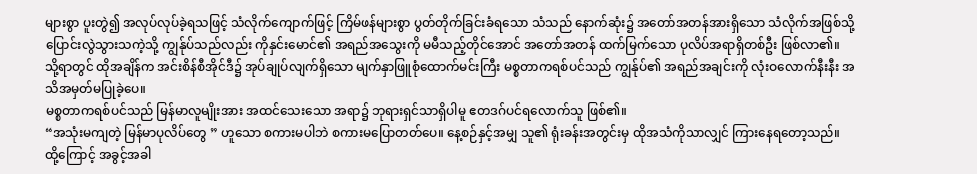များစွာ ပူးတွဲ၍ အလုပ်လုပ်ခဲ့ရသဖြင့် သံလိုက်ကျောက်ဖြင့် ကြိမ်ဖန်များစွာ ပွတ်တိုက်ခြင်းခံရသော သံသည် နောက်ဆုံး၌ အတော်အတန်အားရှိသော သံလိုက်အဖြစ်သို့ပြောင်းလွဲသွားသကဲ့သို့ ကျွန်ုပ်သည်လည်း ကိုနှင်းမောင်၏ အရည်အသွေးကို မမီသည့်တိုင်အောင် အတော်အတန် ထက်မြက်သော ပုလိပ်အရာရှိတစ်ဦး ဖြစ်လာ၏။
သို့ရာတွင် ထိုအချိန်က အင်းစိန်စီအိုင်ဒီ၌ အုပ်ချုပ်လျက်ရှိသော မျက်နှာဖြူစုံထောက်မင်းကြီး မစ္စတာကရစ်ပင်သည် ကျွန်ုပ်၏ အရည်အချင်းကို လုံးဝလောက်နီးနီး အသိအမှတ်မပြုခဲ့ပေ။
မစ္စတာကရစ်ပင်သည် မြန်မာလူမျိုးအား အထင်သေးသော အရာ၌ ဘုရားရှင်သာရှိပါမူ ဧတဒဂ်ပင်ရလောက်သူ ဖြစ်၏။
“အသုံးမကျတဲ့ မြန်မာပုလိပ်တွေ ” ဟူသော စကားမပါဘဲ စကားမပြောတတ်ပေ။ နေ့စဉ်နှင့်အမျှ သူ၏ ရုံးခန်းအတွင်းမှ ထိုအသံကိုသာလျှင် ကြားနေရတော့သည်။
ထို့ကြောင့် အခွင့်အခါ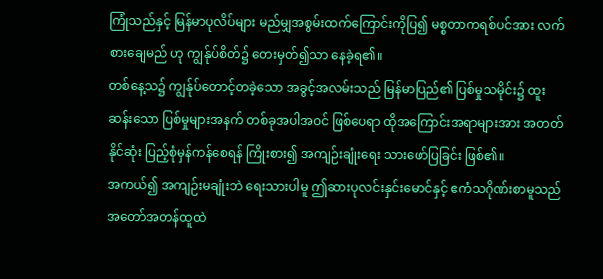ကြုံသည်နှင့် မြန်မာပုလိပ်များ မည်မျှအစွမ်းထက်ကြောင်းကိုပြ၍ မစ္စတာကရစ်ပင်အား လက်စားချေမည် ဟု ကျွန်ုပ်စိတ်၌ တေးမှတ်၍သာ နေခဲ့ရ၏။
တစ်နေ့သ၌ ကျွန်ုပ်တောင့်တခဲ့သော အခွင့်အလမ်းသည် မြန်မာပြည်၏ ပြစ်မှုသမိုင်း၌ ထူးဆန်းသော ပြစ်မှုများအနက် တစ်ခုအပါအဝင် ဖြစ်ပေရာ ထိုအကြောင်းအရာများအား အတတ်နိုင်ဆုံး ပြည့်စုံမှန်ကန်စေရန် ကြိုးစား၍ အကျဉ်းချုံးရေး သားဖော်ပြခြင်း ဖြစ်၏။
အကယ်၍ အကျဉ်းမချုံးဘဲ ရေးသားပါမူ ဤဆားပုလင်းနှင်းမောင်နှင့် ဧကံသဂိုဏ်းစာမူသည် အတော်အတန်ထူထဲ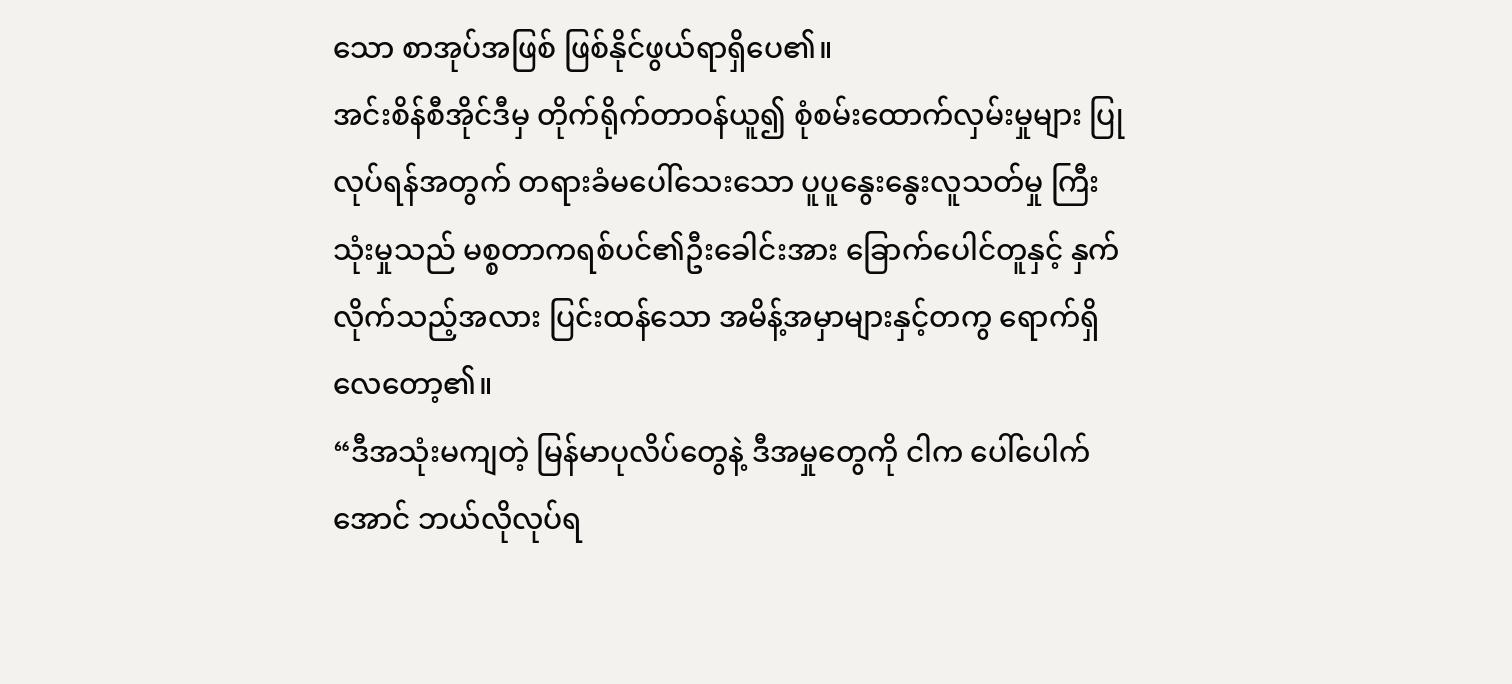သော စာအုပ်အဖြစ် ဖြစ်နိုင်ဖွယ်ရာရှိပေ၏။
အင်းစိန်စီအိုင်ဒီမှ တိုက်ရိုက်တာဝန်ယူ၍ စုံစမ်းထောက်လှမ်းမှုများ ပြုလုပ်ရန်အတွက် တရားခံမပေါ်သေးသော ပူပူနွေးနွေးလူသတ်မှု ကြီးသုံးမှုသည် မစ္စတာကရစ်ပင်၏ဦးခေါင်းအား ခြောက်ပေါင်တူနှင့် နှက်လိုက်သည့်အလား ပြင်းထန်သော အမိန့်အမှာများနှင့်တကွ ရောက်ရှိလေတော့၏။
“ဒီအသုံးမကျတဲ့ မြန်မာပုလိပ်တွေနဲ့ ဒီအမှုတွေကို ငါက ပေါ်ပေါက်အောင် ဘယ်လိုလုပ်ရ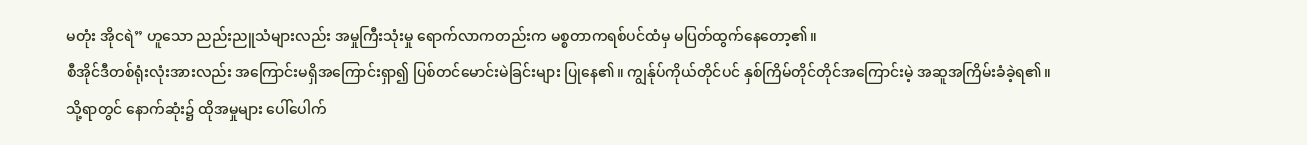မတုံး အိုငရဲ” ဟူသော ညည်းညူသံများလည်း အမှုကြီးသုံးမှု ရောက်လာကတည်းက မစ္စတာကရစ်ပင်ထံမှ မပြတ်ထွက်နေတော့၏။
စီအိုင်ဒီတစ်ရုံးလုံးအားလည်း အကြောင်းမရှိအကြောင်းရှာ၍ ပြစ်တင်မောင်းမဲခြင်းများ ပြုနေ၏။ ကျွန်ုပ်ကိုယ်တိုင်ပင် နှစ်ကြိမ်တိုင်တိုင်အကြောင်းမဲ့ အဆူအကြိမ်းခံခဲ့ရ၏။
သို့ရာတွင် နောက်ဆုံး၌ ထိုအမှုများ ပေါ်ပေါက်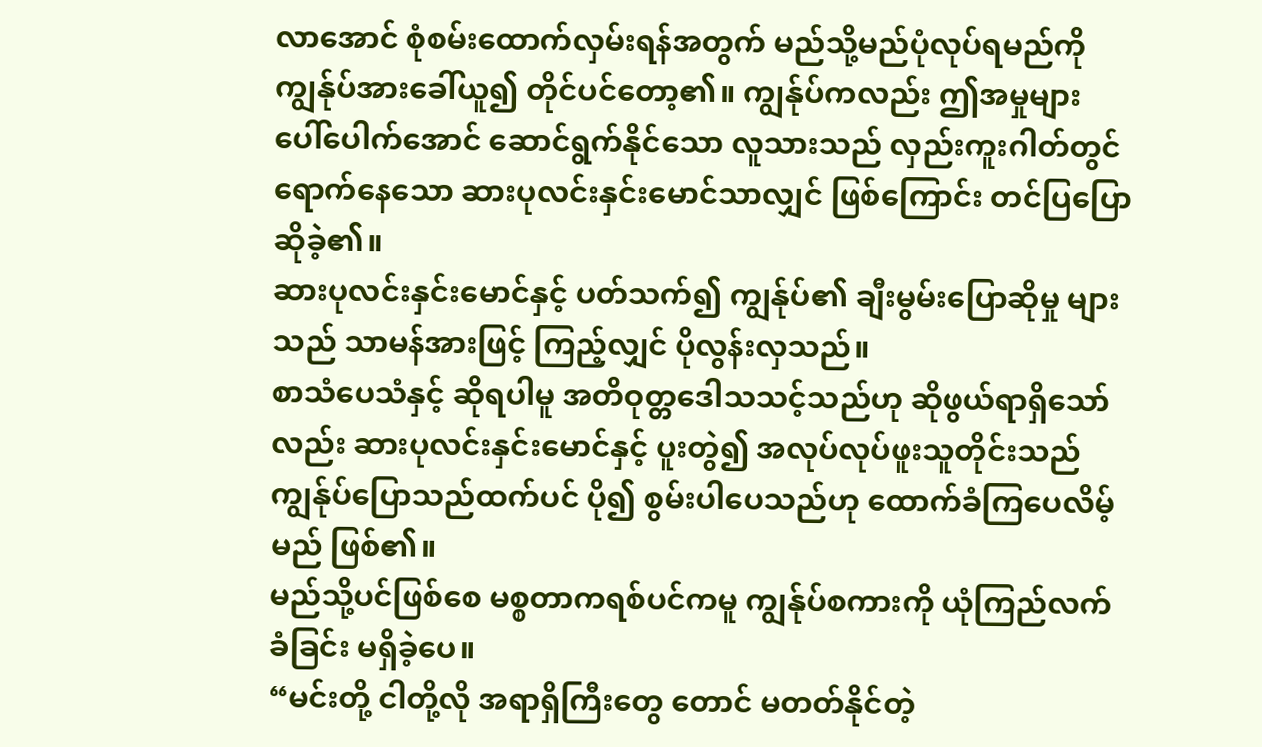လာအောင် စုံစမ်းထောက်လှမ်းရန်အတွက် မည်သို့မည်ပုံလုပ်ရမည်ကို ကျွန်ုပ်အားခေါ်ယူ၍ တိုင်ပင်တော့၏။ ကျွန်ုပ်ကလည်း ဤအမှုများ ပေါ်ပေါက်အောင် ဆောင်ရွက်နိုင်သော လူသားသည် လှည်းကူးဂါတ်တွင် ရောက်နေသော ဆားပုလင်းနှင်းမောင်သာလျှင် ဖြစ်ကြောင်း တင်ပြပြောဆိုခဲ့၏။
ဆားပုလင်းနှင်းမောင်နှင့် ပတ်သက်၍ ကျွန်ုပ်၏ ချီးမွမ်းပြောဆိုမှု များ သည် သာမန်အားဖြင့် ကြည့်လျှင် ပိုလွန်းလှသည်။
စာသံပေသံနှင့် ဆိုရပါမူ အတိဝုတ္တဒေါသသင့်သည်ဟု ဆိုဖွယ်ရာရှိသော်လည်း ဆားပုလင်းနှင်းမောင်နှင့် ပူးတွဲ၍ အလုပ်လုပ်ဖူးသူတိုင်းသည် ကျွန်ုပ်ပြောသည်ထက်ပင် ပို၍ စွမ်းပါပေသည်ဟု ထောက်ခံကြပေလိမ့်မည် ဖြစ်၏။
မည်သို့ပင်ဖြစ်စေ မစ္စတာကရစ်ပင်ကမူ ကျွန်ုပ်စကားကို ယုံကြည်လက်ခံခြင်း မရှိခဲ့ပေ။
“မင်းတို့ ငါတို့လို အရာရှိကြီးတွေ တောင် မတတ်နိုင်တဲ့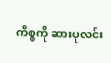ကိစ္စကို ဆားပုလင်း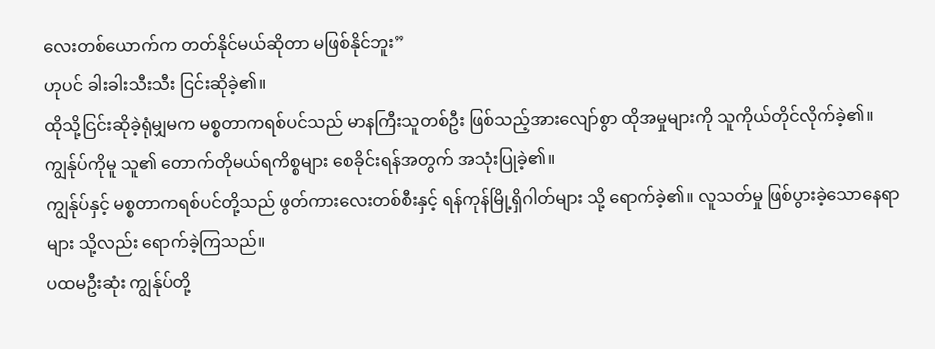လေးတစ်ယောက်က တတ်နိုင်မယ်ဆိုတာ မဖြစ်နိုင်ဘူး”
ဟုပင် ခါးခါးသီးသီး ငြင်းဆိုခဲ့၏။
ထိုသို့ငြင်းဆိုခဲ့ရုံမျှမက မစ္စတာကရစ်ပင်သည် မာနကြီးသူတစ်ဦး ဖြစ်သည့်အားလျော်စွာ ထိုအမှုများကို သူကိုယ်တိုင်လိုက်ခဲ့၏။ ကျွန်ုပ်ကိုမူ သူ၏ တောက်တိုမယ်ရကိစ္စများ စေခိုင်းရန်အတွက် အသုံးပြုခဲ့၏။
ကျွန်ုပ်နှင့် မစ္စတာကရစ်ပင်တို့သည် ဖွတ်ကားလေးတစ်စီးနှင့် ရန်ကုန်မြို့ရှိဂါတ်များ သို့ ရောက်ခဲ့၏။ လူသတ်မှု ဖြစ်ပွားခဲ့သောနေရာများ သို့လည်း ရောက်ခဲ့ကြသည်။
ပထမဦးဆုံး ကျွန်ုပ်တို့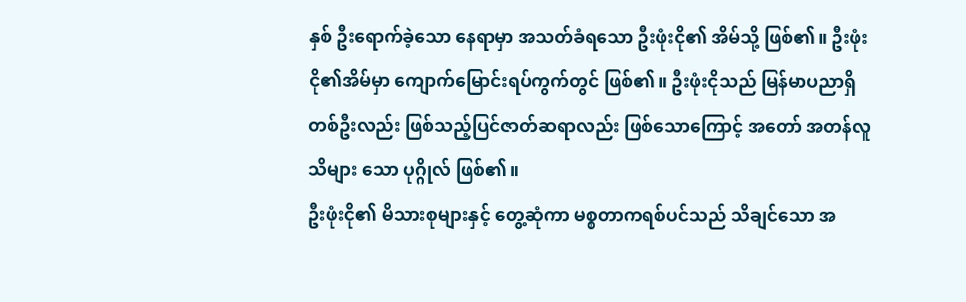နှစ် ဦးရောက်ခဲ့သော နေရာမှာ အသတ်ခံရသော ဦးဖုံးငို၏ အိမ်သို့ ဖြစ်၏။ ဦးဖုံးငို၏အိမ်မှာ ကျောက်မြောင်းရပ်ကွက်တွင် ဖြစ်၏။ ဦးဖုံးငိုသည် မြန်မာပညာရှိတစ်ဦးလည်း ဖြစ်သည့်ပြင်ဇာတ်ဆရာလည်း ဖြစ်သောကြောင့် အတော် အတန်လူသိများ သော ပုဂ္ဂိုလ် ဖြစ်၏။
ဦးဖုံးငို၏ မိသားစုများနှင့် တွေ့ဆုံကာ မစ္စတာကရစ်ပင်သည် သိချင်သော အ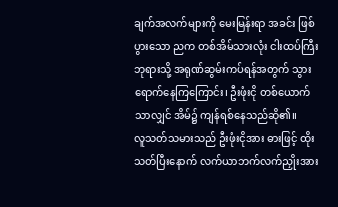ချက်အလက်များကို မေးမြန်းရာ အခင်း ဖြစ်ပွားသော ညက တစ်အိမ်သားလုံး ငါးထပ်ကြီးဘုရားသို့ အရုဏ်ဆွမ်းကပ်ရန်အတွက် သွားရောက်နေကြကြောင်း၊ ဦးဖုံးငို တစ်ယောက်သာလျှင် အိမ်၌ ကျန်ရစ်နေသည်ဆို၏။
လူသတ်သမားသည် ဦးဖုံးငိုအား ဓားဖြင့် ထိုးသတ်ပြီးနောက် လက်ယာဘက်လက်ညှိုးအား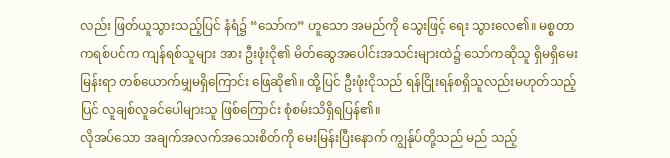လည်း ဖြတ်ယူသွားသည့်ပြင် နံရံ၌ “သော်က” ဟူသော အမည်ကို သွေးဖြင့် ရေး သွားလေ၏။ မစ္စတာကရစ်ပင်က ကျန်ရစ်သူများ အား ဦးဖုံးငို၏ မိတ်ဆွေအပေါင်းအသင်းများထဲ၌ သော်ကဆိုသူ ရှိမရှိမေးမြန်းရာ တစ်ယောက်မျှမရှိကြောင်း ဖြေဆို၏။ ထို့ပြင် ဦးဖုံးငိုသည် ရန်ငြိုးရန်စရှိသူလည်းမဟုတ်သည့်ပြင် လူချစ်လူခင်ပေါများသူ ဖြစ်ကြောင်း စုံစမ်းသိရှိရပြန်၏။
လိုအပ်သော အချက်အလက်အသေးစိတ်ကို မေးမြန်းပြီးနောက် ကျွန်ုပ်တို့သည် မည် သည့်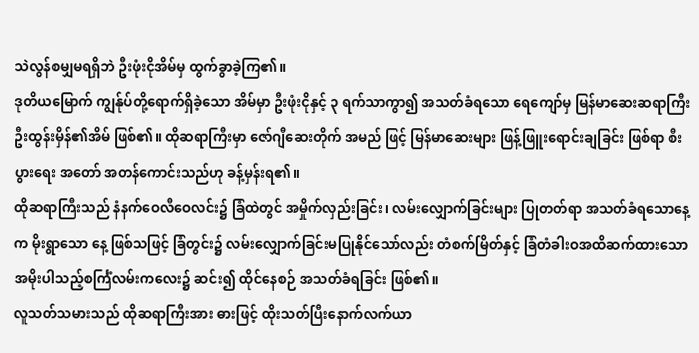သဲလွန်စမျှမရရှိဘဲ ဦးဖုံးငိုအိမ်မှ ထွက်ခွာခဲ့ကြ၏။
ဒုတိယမြောက် ကျွန်ုပ်တို့ရောက်ရှိခဲ့သော အိမ်မှာ ဦးဖုံးငိုနှင့် ၃ ရက်သာကွာ၍ အသတ်ခံရသော ရေကျော်မှ မြန်မာဆေးဆရာကြီးဦးထွန်းမှိန်၏အိမ် ဖြစ်၏။ ထိုဆရာကြီးမှာ ဇော်ဂျီဆေးတိုက် အမည် ဖြင့် မြန်မာဆေးများ ဖြန့်ဖြူးရောင်းချခြင်း ဖြစ်ရာ စီးပွားရေး အတော် အတန်ကောင်းသည်ဟု ခန့်မှန်းရ၏။
ထိုဆရာကြီးသည် နံနက်ဝေလီဝေလင်း၌ ခြံထဲတွင် အမှိုက်လှည်းခြင်း၊ လမ်းလျှောက်ခြင်းများ ပြုတတ်ရာ အသတ်ခံရသောနေ့က မိုးရွာသော နေ့ ဖြစ်သဖြင့် ခြံတွင်း၌ လမ်းလျှောက်ခြင်းမပြုနိုင်သော်လည်း တံစက်မြိတ်နှင့် ခြံတံခါးဝအထိဆက်ထားသော အမိုးပါသည့်စင်္ကြံလမ်းကလေး၌ ဆင်း၍ ထိုင်နေစဉ် အသတ်ခံရခြင်း ဖြစ်၏။
လူသတ်သမားသည် ထိုဆရာကြီးအား ဓားဖြင့် ထိုးသတ်ပြီးနောက်လက်ယာ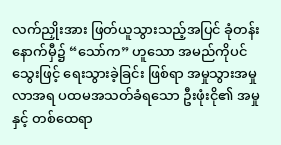လက်ညှိုးအား ဖြတ်ယူသွားသည့်အပြင် ခုံတန်းနောက်မှီ၌ “သော်က” ဟူသော အမည်ကိုပင် သွေးဖြင့် ရေးသွားခဲ့ခြင်း ဖြစ်ရာ အမှုသွားအမှုလာအရ ပထမအသတ်ခံရသော ဦးဖုံးငို၏ အမှု နှင့် တစ်ထေရာ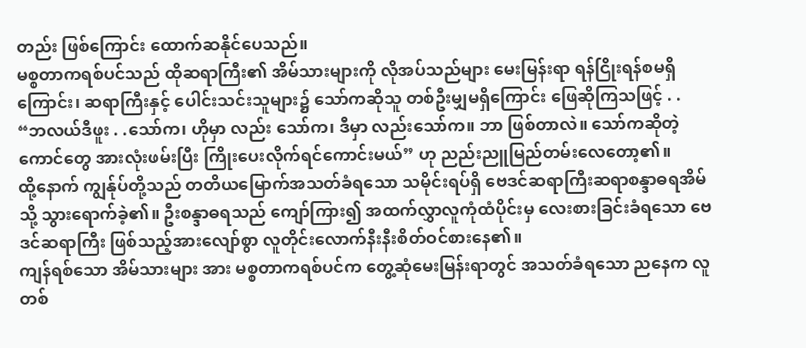တည်း ဖြစ်ကြောင်း ထောက်ဆနိုင်ပေသည်။
မစ္စတာကရစ်ပင်သည် ထိုဆရာကြီး၏ အိမ်သားများကို လိုအပ်သည်များ မေးမြန်းရာ ရန်ငြိုးရန်စမရှိကြောင်း၊ ဆရာကြီးနှင့် ပေါင်းသင်းသူများ၌ သော်ကဆိုသူ တစ်ဦးမျှမရှိကြောင်း ဖြေဆိုကြသဖြင့် . .
“ဘလယ်ဒီဖူး . .သော်က၊ ဟိုမှာ လည်း သော်က၊ ဒီမှာ လည်းသော်က။ ဘာ ဖြစ်တာလဲ။ သော်ကဆိုတဲ့ကောင်တွေ အားလုံးဖမ်းပြီး ကြိုးပေးလိုက်ရင်ကောင်းမယ်” ဟု ညည်းညူမြည်တမ်းလေတော့၏။
ထို့နောက် ကျွန်ုပ်တို့သည် တတိယမြောက်အသတ်ခံရသော သမိုင်းရပ်ရှိ ဗေဒင်ဆရာကြီးဆရာစန္ဒာဓရအိမ်သို့ သွားရောက်ခဲ့၏။ ဦးစန္ဒာဓရသည် ကျော်ကြား၍ အထက်လွှာလူကုံထံပိုင်းမှ လေးစားခြင်းခံရသော ဗေဒင်ဆရာကြီး ဖြစ်သည့်အားလျော်စွာ လူတိုင်းလောက်နီးနီးစိတ်ဝင်စားနေ၏။
ကျန်ရစ်သော အိမ်သားများ အား မစ္စတာကရစ်ပင်က တွေ့ဆုံမေးမြန်းရာတွင် အသတ်ခံရသော ညနေက လူတစ်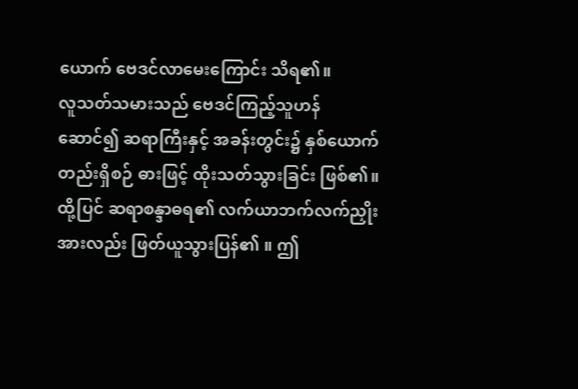ယောက် ဗေဒင်လာမေးကြောင်း သိရ၏။
လူသတ်သမားသည် ဗေဒင်ကြည့်သူဟန်ဆောင်၍ ဆရာကြီးနှင့် အခန်းတွင်း၌ နှစ်ယောက်တည်းရှိစဉ် ဓားဖြင့် ထိုးသတ်သွားခြင်း ဖြစ်၏။ ထို့ပြင် ဆရာစန္ဒာဓရ၏ လက်ယာဘက်လက်ညှိုးအားလည်း ဖြတ်ယူသွားပြန်၏ ။ ဤ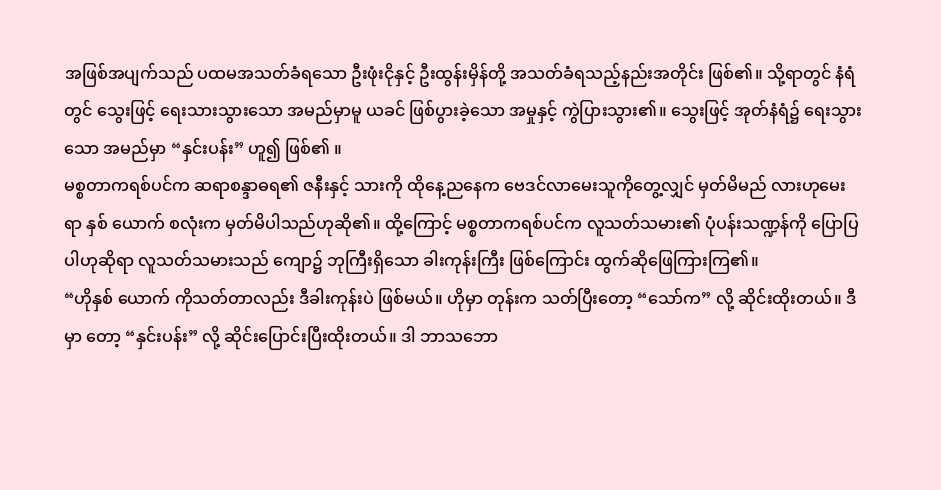အဖြစ်အပျက်သည် ပထမအသတ်ခံရသော ဦးဖုံးငိုနှင့် ဦးထွန်းမှိန်တို့ အသတ်ခံရသည့်နည်းအတိုင်း ဖြစ်၏။ သို့ရာတွင် နံရံတွင် သွေးဖြင့် ရေးသားသွားသော အမည်မှာမူ ယခင် ဖြစ်ပွားခဲ့သော အမှုနှင့် ကွဲပြားသွား၏။ သွေးဖြင့် အုတ်နံရံ၌ ရေးသွားသော အမည်မှာ “နှင်းပန်း” ဟူ၍ ဖြစ်၏ ။
မစ္စတာကရစ်ပင်က ဆရာစန္ဒာဓရ၏ ဇနီးနှင့် သားကို ထိုနေ့ညနေက ဗေဒင်လာမေးသူကိုတွေ့လျှင် မှတ်မိမည် လားဟုမေးရာ နှစ် ယောက် စလုံးက မှတ်မိပါသည်ဟုဆို၏။ ထို့ကြောင့် မစ္စတာကရစ်ပင်က လူသတ်သမား၏ ပုံပန်းသဏ္ဍန်ကို ပြောပြပါဟုဆိုရာ လူသတ်သမားသည် ကျော၌ ဘုကြီးရှိသော ခါးကုန်းကြီး ဖြစ်ကြောင်း ထွက်ဆိုဖြေကြားကြ၏။
“ဟိုနှစ် ယောက် ကိုသတ်တာလည်း ဒီခါးကုန်းပဲ ဖြစ်မယ်။ ဟိုမှာ တုန်းက သတ်ပြီးတော့ “သော်က” လို့ ဆိုင်းထိုးတယ်။ ဒီမှာ တော့ “နှင်းပန်း” လို့ ဆိုင်းပြောင်းပြီးထိုးတယ်။ ဒါ ဘာသဘော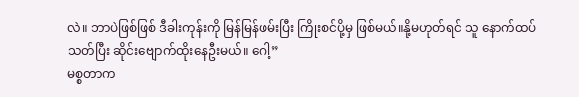လဲ။ ဘာပဲဖြစ်ဖြစ် ဒီခါးကုန်းကို မြန်မြန်ဖမ်းပြီး ကြိုးစင်ပို့မှ ဖြစ်မယ်။နို့မဟုတ်ရင် သူ နောက်ထပ်သတ်ပြီး ဆိုင်းဗျောက်ထိုးနေဦးမယ်။ ဂေါ့”
မစ္စတာက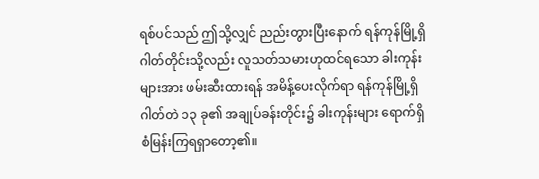ရစ်ပင်သည် ဤသို့လျှင် ညည်းတွားပြီးနောက် ရန်ကုန်မြို့ရှိ ဂါတ်တိုင်းသို့လည်း လူသတ်သမားဟုထင်ရသော ခါးကုန်းများအား ဖမ်းဆီးထားရန် အမိန့်ပေးလိုက်ရာ ရန်ကုန်မြို့ရှိ ဂါတ်တဲ ၁၃ ခု၏ အချုပ်ခန်းတိုင်း၌ ခါးကုန်းများ ရောက်ရှိစံမြန်းကြရရှာတော့၏။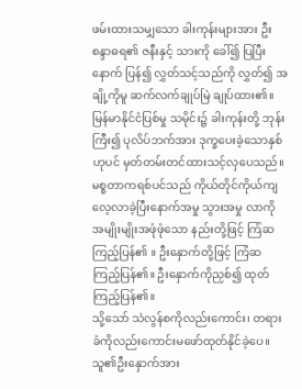ဖမ်းထားသမျှသော ခါးကုန်းများအား ဦးစန္ဒာဓရ၏ ဇနီးနှင့် သားကို ခေါ်၍ ပြပြီးနောက် ပြန်၍ လွှတ်သင့်သည်ကို လွှတ်၍ အချို့ကိုမူ ဆက်လက်ချုပ်မြဲ ချုပ်ထား၏။ မြန်မာနိုင်ငံပြစ်မှု သမိုင်း၌ ခါးကုန်းတို့ ဘုန်းကြီး၍ ပုလိပ်ဘက်အား ဒုက္ခပေးခဲ့သောနှစ် ဟုပင် မှတ်တမ်းတင်ထားသင့်လှပေသည်။
မစ္စတာကရစ်ပင်သည် ကိုယ်တိုင်ကိုယ်ကျ လေ့လာခဲ့ပြီးနောက်အမှု သွားအမှု လာကို အမျိုးမျိုးအဖုံဖုံသော နည်းတို့ဖြင့် ကြံဆကြည့်ပြန်၏ ။ ဦးနှောက်တို့ဖြင့် ကြံဆကြည့်ပြန်၏။ ဦးနှောက်ကိုညှစ်၍ ထုတ်ကြည့်ပြန်၏။
သို့သော် သဲလွန်စကိုလည်းကောင်း၊ တရားခံကိုလည်းကောင်းမဖော်ထုတ်နိုင်ခဲ့ပေ။
သူ၏ဦးနှောက်အား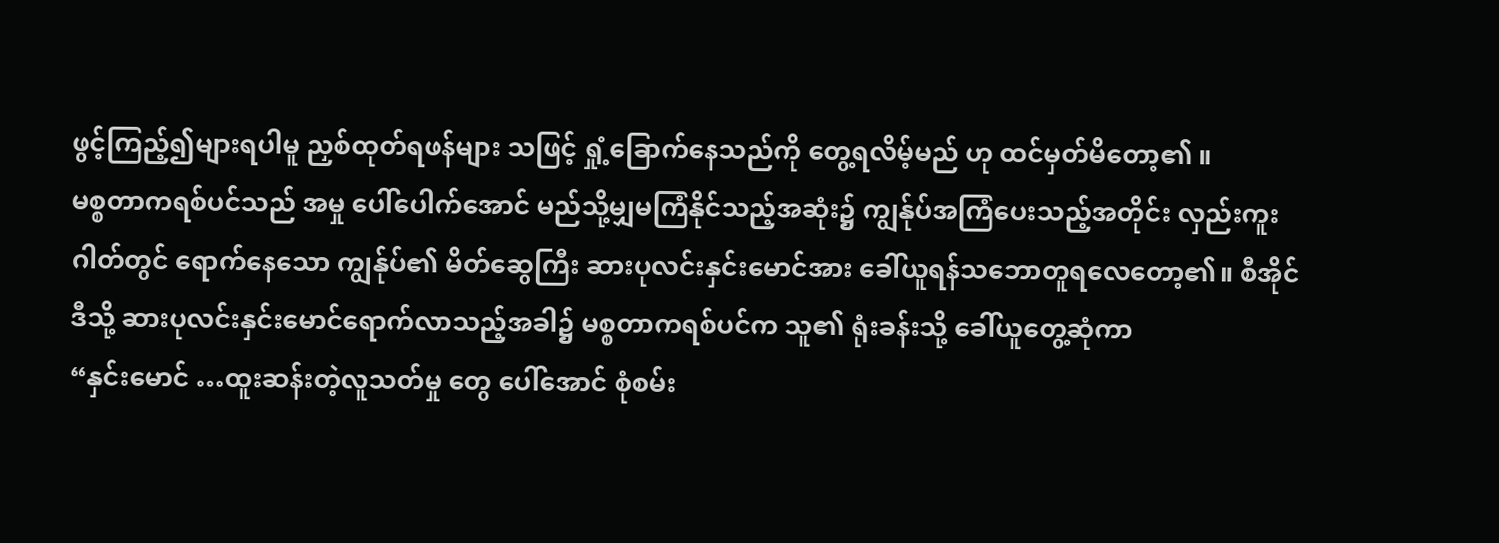ဖွင့်ကြည့်၍များရပါမူ ညှစ်ထုတ်ရဖန်များ သဖြင့် ရှုံ့ခြောက်နေသည်ကို တွေ့ရလိမ့်မည် ဟု ထင်မှတ်မိတော့၏ ။
မစ္စတာကရစ်ပင်သည် အမှု ပေါ်ပေါက်အောင် မည်သို့မျှမကြံနိုင်သည့်အဆုံး၌ ကျွန်ုပ်အကြံပေးသည့်အတိုင်း လှည်းကူးဂါတ်တွင် ရောက်နေသော ကျွန်ုပ်၏ မိတ်ဆွေကြီး ဆားပုလင်းနှင်းမောင်အား ခေါ်ယူရန်သဘောတူရလေတော့၏။ စီအိုင်ဒီသို့ ဆားပုလင်းနှင်းမောင်ရောက်လာသည့်အခါ၌ မစ္စတာကရစ်ပင်က သူ၏ ရုံးခန်းသို့ ခေါ်ယူတွေ့ဆုံကာ
“နှင်းမောင် …ထူးဆန်းတဲ့လူသတ်မှု တွေ ပေါ်အောင် စုံစမ်း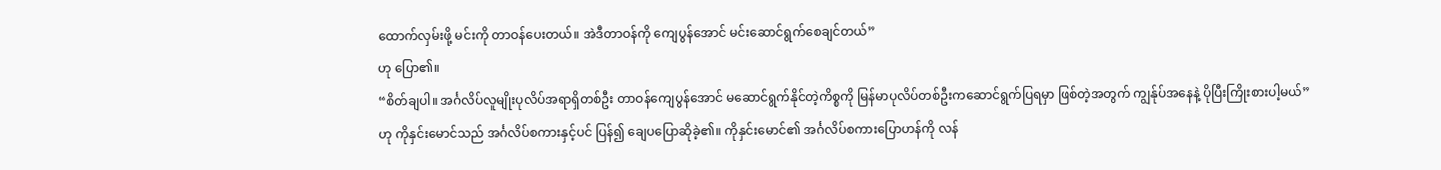ထောက်လှမ်းဖို့ မင်းကို တာဝန်ပေးတယ်။ အဲဒီတာဝန်ကို ကျေပွန်အောင် မင်းဆောင်ရွက်စေချင်တယ်”
ဟု ပြော၏။
“စိတ်ချပါ။ အင်္ဂလိပ်လူမျိုးပုလိပ်အရာရှိတစ်ဦး တာဝန်ကျေပွန်အောင် မဆောင်ရွက်နိုင်တဲ့ကိစ္စကို မြန်မာပုလိပ်တစ်ဦးကဆောင်ရွက်ပြရမှာ ဖြစ်တဲ့အတွက် ကျွန်ုပ်အနေနဲ့ ပိုပြီးကြိုးစားပါ့မယ်”
ဟု ကိုနှင်းမောင်သည် အင်္ဂလိပ်စကားနှင့်ပင် ပြန်၍ ချေပပြောဆိုခဲ့၏။ ကိုနှင်းမောင်၏ အင်္ဂလိပ်စကားပြောဟန်ကို လန်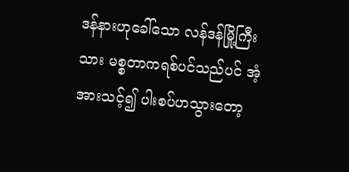ဒန်နားဟုခေါ်သော လန်ဒန်မြို့ကြီးသား မစ္စတာကရစ်ပင်သည်ပင် အံ့အားသင့်၍ ပါးစပ်ဟသွားတော့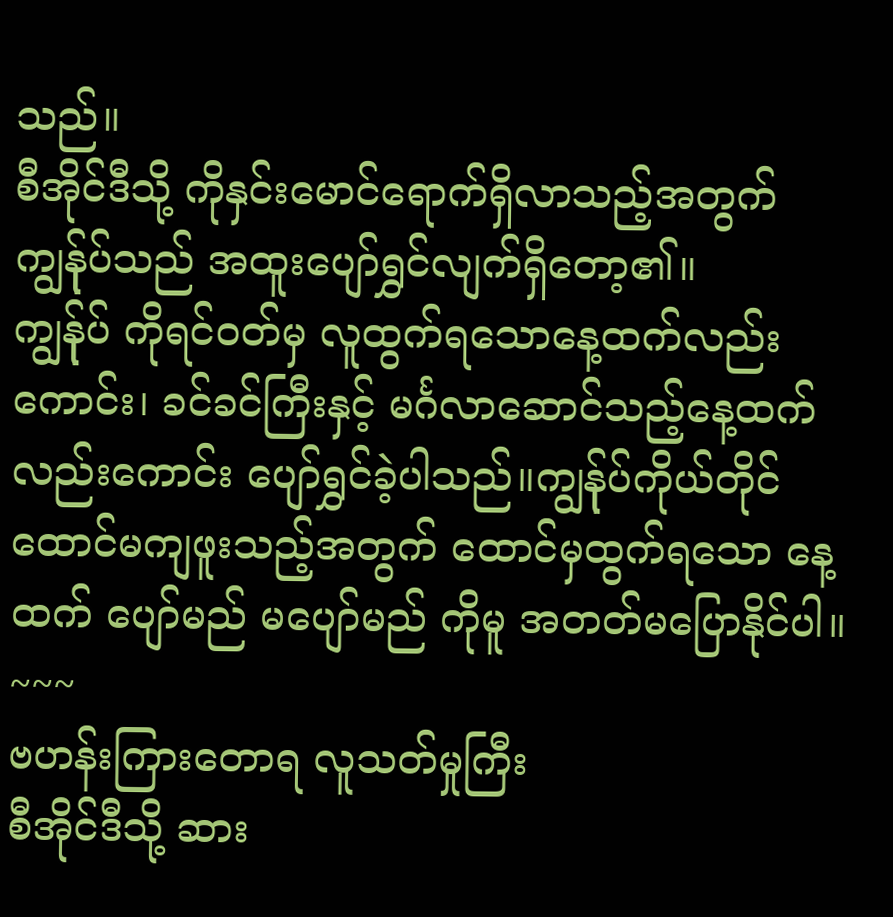သည်။
စီအိုင်ဒီသို့ ကိုနှင်းမောင်ရောက်ရှိလာသည့်အတွက် ကျွန်ုပ်သည် အထူးပျော်ရွှင်လျက်ရှိတော့၏။
ကျွန်ုပ် ကိုရင်ဝတ်မှ လူထွက်ရသောနေ့ထက်လည်းကောင်း၊ ခင်ခင်ကြီးနှင့် မင်္ဂလာဆောင်သည့်နေ့ထက်လည်းကောင်း ပျော်ရွှင်ခဲ့ပါသည်။ကျွန်ုပ်ကိုယ်တိုင် ထောင်မကျဖူးသည့်အတွက် ထောင်မှထွက်ရသော နေ့ထက် ပျော်မည် မပျော်မည် ကိုမူ အတတ်မပြောနိုင်ပါ။
~~~
ဗဟန်းကြားတောရ လူသတ်မှုကြီး
စီအိုင်ဒီသို့ ဆား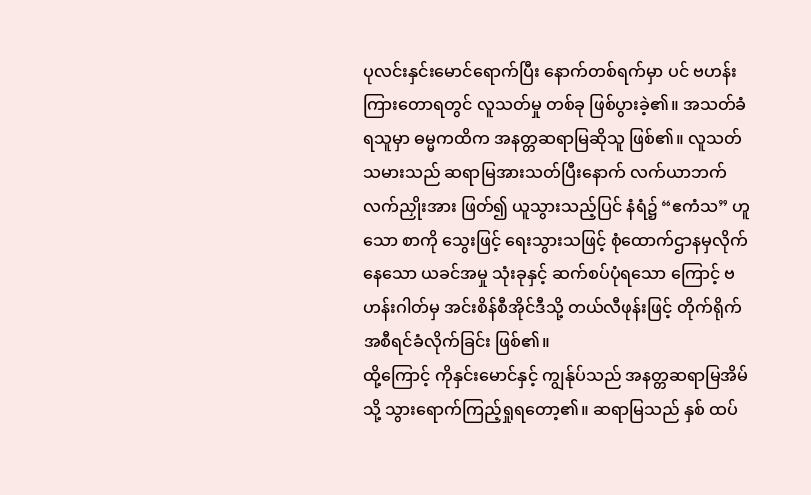ပုလင်းနှင်းမောင်ရောက်ပြီး နောက်တစ်ရက်မှာ ပင် ဗဟန်းကြားတောရတွင် လူသတ်မှု တစ်ခု ဖြစ်ပွားခဲ့၏။ အသတ်ခံရသူမှာ ဓမ္မကထိက အနတ္တဆရာမြဆိုသူ ဖြစ်၏။ လူသတ်သမားသည် ဆရာမြအားသတ်ပြီးနောက် လက်ယာဘက်လက်ညှိုးအား ဖြတ်၍ ယူသွားသည့်ပြင် နံရံ၌ “ဧကံသ” ဟူသော စာကို သွေးဖြင့် ရေးသွားသဖြင့် စုံထောက်ဌာနမှလိုက်နေသော ယခင်အမှု သုံးခုနှင့် ဆက်စပ်ပုံရသော ကြောင့် ဗဟန်းဂါတ်မှ အင်းစိန်စီအိုင်ဒီသို့ တယ်လီဖုန်းဖြင့် တိုက်ရိုက်အစီရင်ခံလိုက်ခြင်း ဖြစ်၏။
ထို့ကြောင့် ကိုနှင်းမောင်နှင့် ကျွန်ုပ်သည် အနတ္တဆရာမြအိမ်သို့ သွားရောက်ကြည့်ရှုရတော့၏။ ဆရာမြသည် နှစ် ထပ်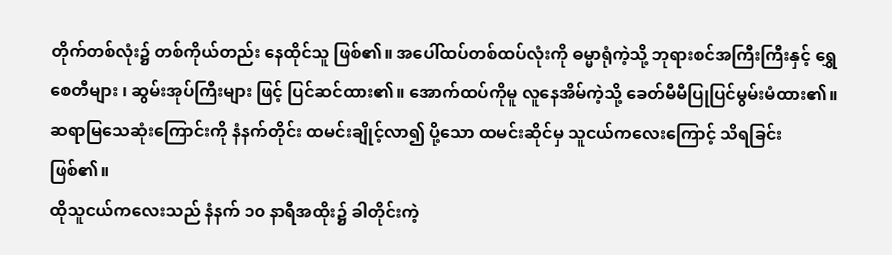တိုက်တစ်လုံး၌ တစ်ကိုယ်တည်း နေထိုင်သူ ဖြစ်၏။ အပေါ်ထပ်တစ်ထပ်လုံးကို ဓမ္မာရုံကဲ့သို့ ဘုရားစင်အကြီးကြီးနှင့် ရွှေစေတီများ ၊ ဆွမ်းအုပ်ကြီးများ ဖြင့် ပြင်ဆင်ထား၏။ အောက်ထပ်ကိုမူ လူနေအိမ်ကဲ့သို့ ခေတ်မီမီပြုပြင်မွမ်းမံထား၏။
ဆရာမြသေဆုံးကြောင်းကို နံနက်တိုင်း ထမင်းချိုင့်လာ၍ ပို့သော ထမင်းဆိုင်မှ သူငယ်ကလေးကြောင့် သိရခြင်း ဖြစ်၏။
ထိုသူငယ်ကလေးသည် နံနက် ၁၀ နာရီအထိုး၌ ခါတိုင်းကဲ့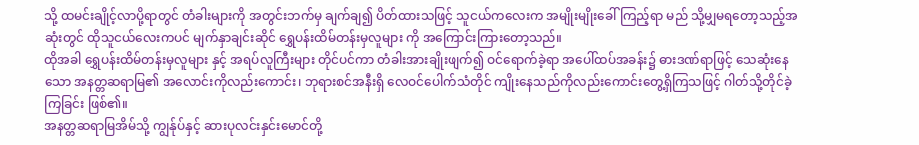သို့ ထမင်းချိုင့်လာပို့ရာတွင် တံခါးများကို အတွင်းဘက်မှ ချက်ချ၍ ပိတ်ထားသဖြင့် သူငယ်ကလေးက အမျိုးမျိုးခေါ်ကြည့်ရာ မည် သို့မျှမရတော့သည့်အဆုံးတွင် ထိုသူငယ်လေးကပင် မျက်နှာချင်းဆိုင် ရွှေပန်းထိမ်တန်းမှလူများ ကို အကြောင်းကြားတော့သည်။
ထိုအခါ ရွှေပန်းထိမ်တန်းမှလူများ နှင့် အရပ်လူကြီးများ တိုင်ပင်ကာ တံခါးအားချိုးဖျက်၍ ဝင်ရောက်ခဲ့ရာ အပေါ်ထပ်အခန်း၌ ဓားဒဏ်ရာဖြင့် သေဆုံးနေသော အနတ္တဆရာမြ၏ အလောင်းကိုလည်းကောင်း၊ ဘုရားစင်အနီးရှိ လေဝင်ပေါက်သံတိုင် ကျိုးနေသည်ကိုလည်းကောင်းတွေ့ရှိကြသဖြင့် ဂါတ်သို့တိုင်ခဲ့ကြခြင်း ဖြစ်၏။
အနတ္တဆရာမြအိမ်သို့ ကျွန်ုပ်နှင့် ဆားပုလင်းနှင်းမောင်တို့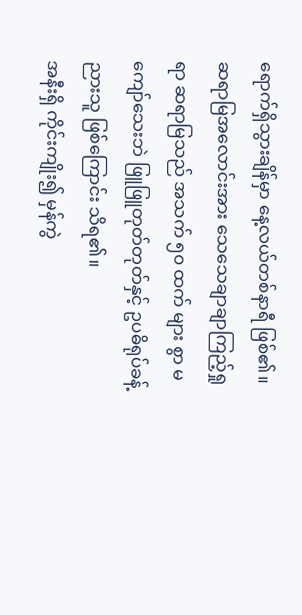ရောက်ရှိသွားချိန်မှာ နေ့လယ်တစ်နာရီ ဖြစ်၏။ ဆရာမြအလောင်းအား သေသေချာချာကြည့်ရှုရာ ဆရာမြသည် အသက် ၅၀ ထက် များ စွာ မကျော်သေးဘဲ ဖြူဖြူတုတ်တုတ်နှင့် ဥပဓိရုပ်ခန့်ညားသူ ဖြစ်ကြောင်း သိရ၏။
အနီးရှိ ကိုင်းကျိုး၍ မှန်ကွဲ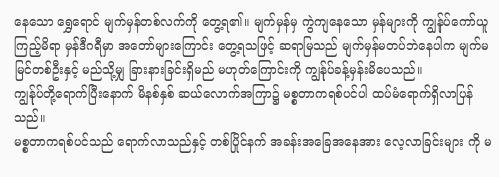နေသော ရွှေရောင် မျက်မှန်တစ်လက်ကို တွေ့ရ၏။ မျက်မှန်မှ ကွဲကျနေသော မှန်များကို ကျွန်ုပ်ကော်ယူကြည့်မိရာ မှန်ဒီဂရီမှာ အတော်များကြောင်း တွေ့ရသဖြင့် ဆရာမြသည် မျက်မှန်မတပ်ဘဲနေပါက မျက်မမြင်တစ်ဦးနှင့် မည်သို့မျှ ခြားနားခြင်းရှိမည် မဟုတ်ကြောင်းကို ကျွန်ုပ်ခန့်မှန်းမိပေသည်။
ကျွန်ုပ်တို့ရောက်ပြီးနောက် မိနစ်နှစ် ဆယ်လောက်အကြာ၌ မစ္စတာကရစ်ပင်ပါ ထပ်မံရောက်ရှိလာပြန်သည်။
မစ္စတာကရစ်ပင်သည် ရောက်လာသည်နှင့် တစ်ပြိုင်နက် အခန်းအခြေအနေအား လေ့လာခြင်းများ ကို မ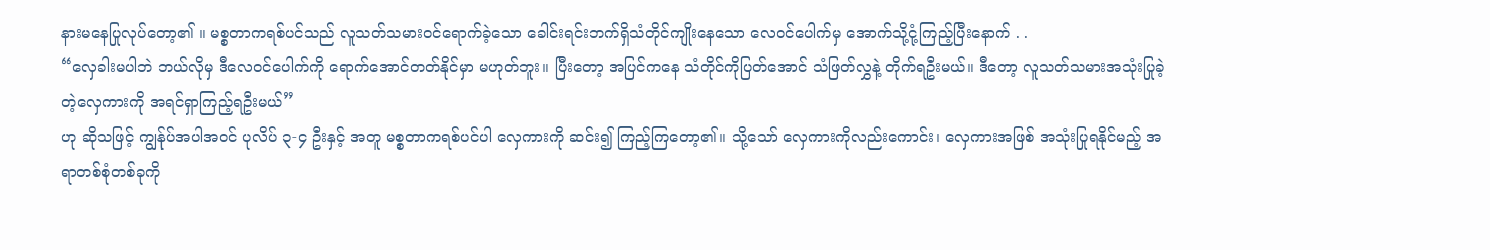နားမနေပြုလုပ်တော့၏ ။ မစ္စတာကရစ်ပင်သည် လူသတ်သမားဝင်ရောက်ခဲ့သော ခေါင်းရင်းဘက်ရှိသံတိုင်ကျိုးနေသော လေဝင်ပေါက်မှ အောက်သို့ငုံ့ကြည့်ပြီးနောက် . .
“လှေခါးမပါဘဲ ဘယ်လိုမှ ဒီလေဝင်ပေါက်ကို ရောက်အောင်တတ်နိုင်မှာ မဟုတ်ဘူး။ ပြီးတော့ အပြင်ကနေ သံတိုင်ကိုပြတ်အောင် သံဖြတ်လွှနဲ့ တိုက်ရဦးမယ်။ ဒီတော့ လူသတ်သမားအသုံးပြုခဲ့တဲ့လှေကားကို အရင်ရှာကြည့်ရဦးမယ်”
ဟု ဆိုသဖြင့် ကျွန်ုပ်အပါအဝင် ပုလိပ် ၃-၄ ဦးနှင့် အတူ မစ္စတာကရစ်ပင်ပါ လှေကားကို ဆင်း၍ ကြည့်ကြတော့၏။ သို့သော် လှေကားကိုလည်းကောင်း၊ လှေကားအဖြစ် အသုံးပြုရနိုင်မည့် အရာတစ်စုံတစ်ခုကို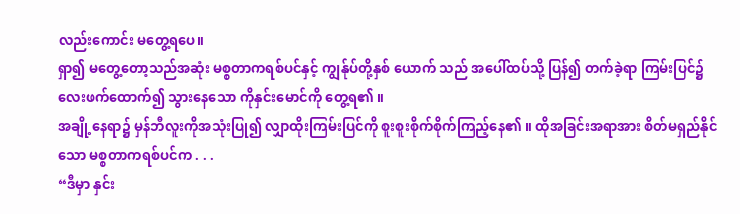လည်းကောင်း မတွေ့ရပေ။
ရှာ၍ မတွေ့တော့သည်အဆုံး မစ္စတာကရစ်ပင်နှင့် ကျွန်ုပ်တို့နှစ် ယောက် သည် အပေါ်ထပ်သို့ ပြန်၍ တက်ခဲ့ရာ ကြမ်းပြင်၌ လေးဖက်ထောက်၍ သွားနေသော ကိုနှင်းမောင်ကို တွေ့ရ၏ ။
အချို့နေရာ၌ မှန်ဘီလူးကိုအသုံးပြု၍ လျှာထိုးကြမ်းပြင်ကို စူးစူးစိုက်စိုက်ကြည့်နေ၏ ။ ထိုအခြင်းအရာအား စိတ်မရှည်နိုင်သော မစ္စတာကရစ်ပင်က . . .
“ဒီမှာ နှင်း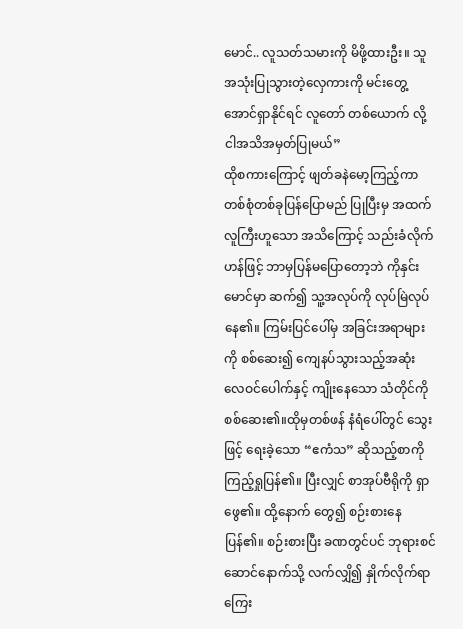မောင်.. လူသတ်သမားကို မိဖို့ထားဦး။ သူအသုံးပြုသွားတဲ့လှေကားကို မင်းတွေ့အောင်ရှာနိုင်ရင် လူတော် တစ်ယောက် လို့ ငါအသိအမှတ်ပြုမယ်”
ထိုစကားကြောင့် ဖျတ်ခနဲမော့ကြည့်ကာ တစ်စုံတစ်ခုပြန်ပြောမည် ပြုပြီးမှ အထက်လူကြီးဟူသော အသိကြောင့် သည်းခံလိုက်ဟန်ဖြင့် ဘာမှပြန်မပြောတော့ဘဲ ကိုနှင်းမောင်မှာ ဆက်၍ သူ့အလုပ်ကို လုပ်မြဲလုပ်နေ၏။ ကြမ်းပြင်ပေါ်မှ အခြင်းအရာများကို စစ်ဆေး၍ ကျေနပ်သွားသည့်အဆုံး လေဝင်ပေါက်နှင့် ကျိုးနေသော သံတိုင်ကို စစ်ဆေး၏။ထိုမှတစ်ဖန် နံရံပေါ်တွင် သွေးဖြင့် ရေးခဲ့သော “ဧကံသ” ဆိုသည့်စာကို ကြည့်ရှုပြန်၏။ ပြီးလျှင် စာအုပ်ဗီရိုကို ရှာဖွေ၏။ ထို့နောက် တွေ၍ စဉ်းစားနေပြန်၏။ စဉ်းစားပြီး ခဏတွင်ပင် ဘုရားစင်ဆောင်နောက်သို့ လက်လျှိ၍ နှိုက်လိုက်ရာ ကြေး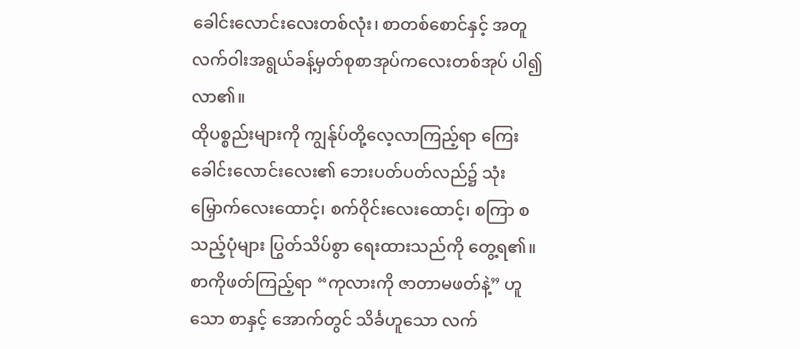ခေါင်းလောင်းလေးတစ်လုံး၊ စာတစ်စောင်နှင့် အတူ လက်ဝါးအရွယ်ခန့်မှတ်စုစာအုပ်ကလေးတစ်အုပ် ပါ၍လာ၏။
ထိုပစ္စည်းများကို ကျွန်ုပ်တို့လေ့လာကြည့်ရာ ကြေးခေါင်းလောင်းလေး၏ ဘေးပတ်ပတ်လည်၌ သုံးမြှောက်လေးထောင့်၊ စက်ဝိုင်းလေးထောင့်၊ စကြာ စသည့်ပုံများ ပြွတ်သိပ်စွာ ရေးထားသည်ကို တွေ့ရ၏။
စာကိုဖတ်ကြည့်ရာ “ကုလားကို ဇာတာမဖတ်နဲ့” ဟူသော စာနှင့် အောက်တွင် သိင်္ခဟူသော လက်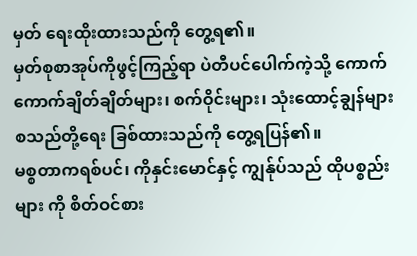မှတ် ရေးထိုးထားသည်ကို တွေ့ရ၏။
မှတ်စုစာအုပ်ကိုဖွင့်ကြည့်ရာ ပဲတီပင်ပေါက်ကဲ့သို့ ကောက်ကောက်ချိတ်ချိတ်များ၊ စက်ဝိုင်းများ၊ သုံးထောင့်ချွန်များ စသည်တို့ရေး ခြစ်ထားသည်ကို တွေ့ရပြန်၏။
မစ္စတာကရစ်ပင်၊ ကိုနှင်းမောင်နှင့် ကျွန်ုပ်သည် ထိုပစ္စည်းများ ကို စိတ်ဝင်စား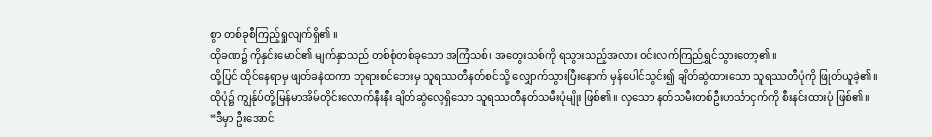စွာ တစ်ခုစီကြည့်ရှုလျက်ရှိ၏ ။
ထိုခဏ၌ ကိုနှင်းမောင်၏ မျက်နှာသည် တစ်စုံတစ်ခုသော အကြံသစ်၊ အတွေးသစ်ကို ရသွားသည့်အလား ဝင်းလက်ကြည်ရွှင်သွားတော့၏။
ထို့ပြင် ထိုင်နေရာမှ ဖျတ်ခနဲထကာ ဘုရားစင်ဘေးမှ သူရဿတီနတ်စင်သို့ လျှောက်သွားပြီးနောက် မှန်ပေါင်သွင်း၍ ချိတ်ဆွဲထားသော သူရဿတီပုံကို ဖြုတ်ယူခဲ့၏။
ထိုပုံ၌ ကျွန်ုပ်တို့မြန်မာအိမ်တိုင်းလောက်နီးနီး ချိတ်ဆွဲလေ့ရှိသော သူရဿတီနတ်သမီးပုံမျိုး ဖြစ်၏။ လှသော နတ်သမီးတစ်ဦးဟင်္သာငှက်ကို စီးနင်းထားပုံ ဖြစ်၏။
“ဒီမှာ ဦးအောင်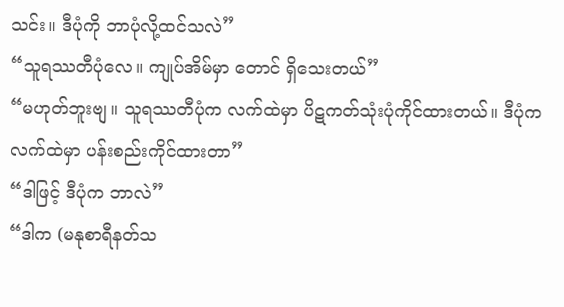သင်း။ ဒီပုံကို ဘာပုံလို့ထင်သလဲ”
“သူရဿတီပုံလေ။ ကျုပ်အိမ်မှာ တောင် ရှိသေးတယ်”
“မဟုတ်ဘူးဗျ။ သူရဿတီပုံက လက်ထဲမှာ ပိဋကတ်သုံးပုံကိုင်ထားတယ်။ ဒီပုံက လက်ထဲမှာ ပန်းစည်းကိုင်ထားတာ”
“ဒါဖြင့် ဒီပုံက ဘာလဲ”
“ဒါက (မနုစာရီနတ်သ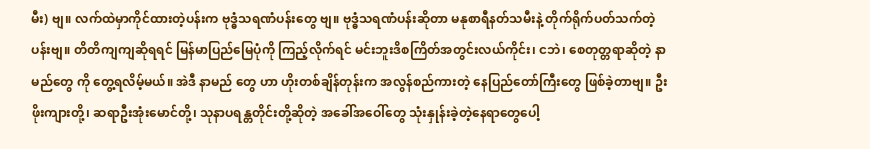မီး) ဗျ။ လက်ထဲမှာကိုင်ထားတဲ့ပန်းက ဗုဒ္ဓံသရဏံပန်းတွေ ဗျ။ ဗုဒ္ဓံသရဏံပန်းဆိုတာ မနုစာရီနတ်သမီးနဲ့ တိုက်ရိုက်ပတ်သက်တဲ့ ပန်းဗျ။ တိတိကျကျဆိုရရင် မြန်မာပြည်မြေပုံကို ကြည့်လိုက်ရင် မင်းဘူးဒိစကြိတ်အတွင်းလယ်ကိုင်း၊ ငဘဲ၊ စေတုတ္တရာဆိုတဲ့ နာမည်တွေ ကို တွေ့ရလိမ့်မယ်။ အဲဒီ နာမည် တွေ ဟာ ဟိုးတစ်ချိန်တုန်းက အလွန်စည်ကားတဲ့ နေပြည်တော်ကြီးတွေ ဖြစ်ခဲ့တာဗျ။ ဦးဖိုးကျားတို့၊ ဆရာဦးအုံးမောင်တို့၊ သုနာပရန္တတိုင်းတို့ဆိုတဲ့ အခေါ်အဝေါ်တွေ သုံးနှုန်းခဲ့တဲ့နေရာတွေပေါ့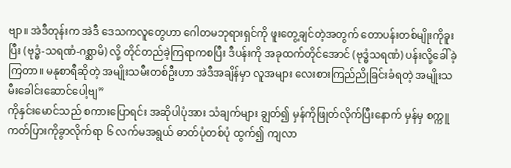ဗျာ။ အဲဒီတုန်းက အဲဒီ ဒေသကလူတွေဟာ ဂေါတမဘုရားရှင်ကို ဖူးတွေ့ချင်တဲ့အတွက် တောပန်းတစ်မျိုးကိုခူးပြီး (ဗုဒ္ဓံ-သရဏံ-ဂစ္ဆာမိ) လို့ တိုင်တည်ခဲ့ကြရာကစပြီး ဒီပန်းကို အခုထက်တိုင်အောင် (ဗုဒ္ဓံသရဏံ) ပန်းလို့ခေါ်ခဲ့ကြတာ။ မနုစာရီဆိုတဲ့ အမျိုးသမီးတစ်ဦးဟာ အဲဒီအချိန်မှာ လူအများ လေးစားကြည်ညိုခြင်းခံရတဲ့ အမျိုးသမီးခေါင်းဆောင်ပေါ့ဗျ”
ကိုနှင်းမောင်သည် စကားပြောရင်း အဆိုပါပုံအား သံချက်များ ချွတ်၍ မှန်ကိုဖြုတ်လိုက်ပြီးနောက် မှန်မှ စက္ကူကတ်ပြားကိုခွာလိုက်ရာ ၆ လက်မအရွယ် ဓာတ်ပုံတစ်ပုံ ထွက်၍ ကျလာ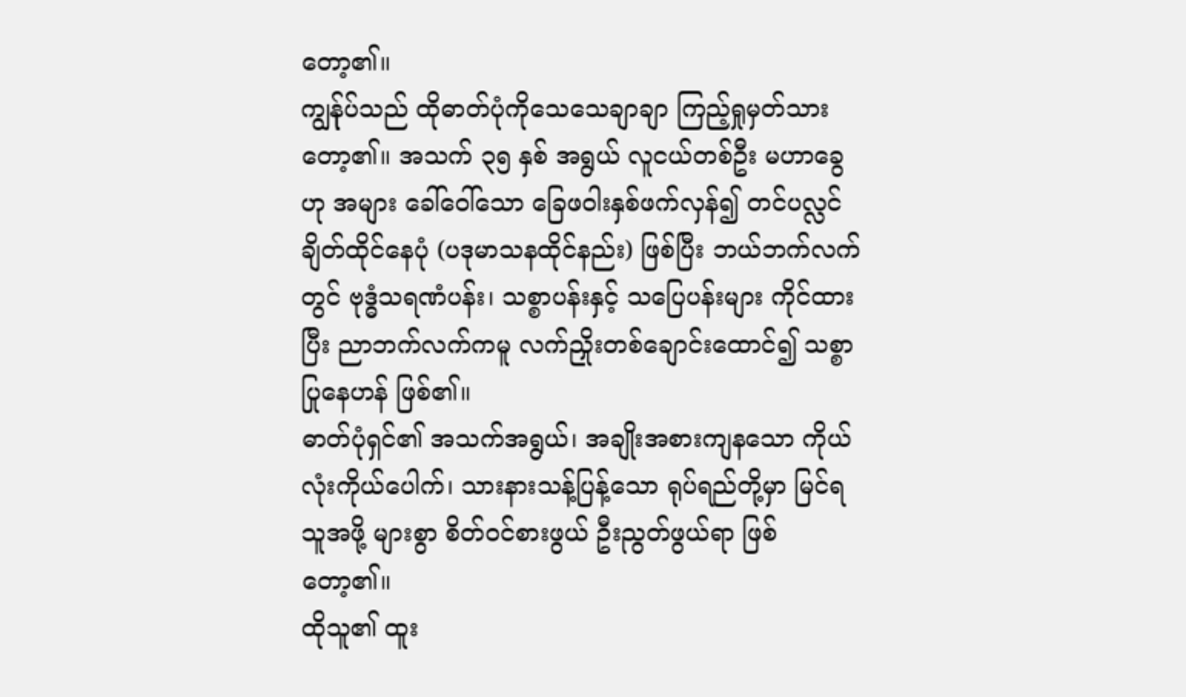တော့၏။
ကျွန်ုပ်သည် ထိုဓာတ်ပုံကိုသေသေချာချာ ကြည့်ရှုမှတ်သားတော့၏။ အသက် ၃၅ နှစ် အရွယ် လူငယ်တစ်ဦး မဟာခွေဟု အများ ခေါ်ဝေါ်သော ခြေဖဝါးနှစ်ဖက်လှန်၍ တင်ပလ္လင်ချိတ်ထိုင်နေပုံ (ပဒုမာသနထိုင်နည်း) ဖြစ်ပြီး ဘယ်ဘက်လက်တွင် ဗုဒ္ဓံသရဏံပန်း၊ သစ္စာပန်းနှင့် သပြေပန်းများ ကိုင်ထားပြီး ညာဘက်လက်ကမူ လက်ညှိုးတစ်ချောင်းထောင်၍ သစ္စာပြုနေဟန် ဖြစ်၏။
ဓာတ်ပုံရှင်၏ အသက်အရွယ်၊ အချိုးအစားကျနသော ကိုယ်လုံးကိုယ်ပေါက်၊ သားနားသန့်ပြန့်သော ရုပ်ရည်တို့မှာ မြင်ရသူအဖို့ များစွာ စိတ်ဝင်စားဖွယ် ဦးညွတ်ဖွယ်ရာ ဖြစ်တော့၏။
ထိုသူ၏ ထူး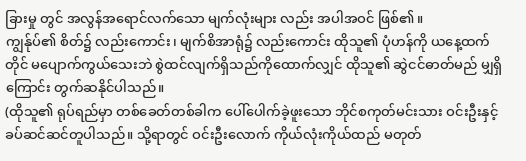ခြားမှု တွင် အလွန်အရောင်လက်သော မျက်လုံးများ လည်း အပါအဝင် ဖြစ်၏။
ကျွန်ုပ်၏ စိတ်၌ လည်းကောင်း၊ မျက်စိအာရုံ၌ လည်းကောင်း ထိုသူ၏ ပုံဟန်ကို ယနေ့ထက်တိုင် မပျောက်ကွယ်သေးဘဲ စွဲထင်လျက်ရှိသည်ကိုထောက်လျှင် ထိုသူ၏ ဆွဲငင်ဓာတ်မည် မျှရှိကြောင်း တွက်ဆနိုင်ပါသည်။
(ထိုသူ၏ ရုပ်ရည်မှာ တစ်ခေတ်တစ်ခါက ပေါ်ပေါက်ခဲ့ဖူးသော ဘိုင်စကုတ်မင်းသား ဝင်းဦးနှင့် ခပ်ဆင်ဆင်တူပါသည်။ သို့ရာတွင် ဝင်းဦးလောက် ကိုယ်လုံးကိုယ်ထည် မတုတ်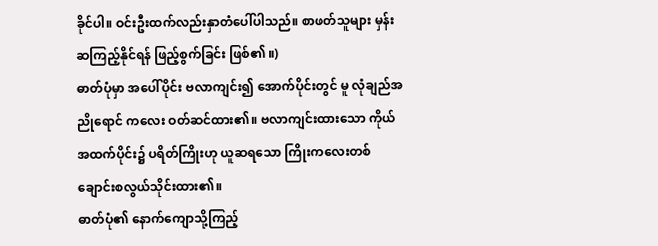ခိုင်ပါ။ ဝင်းဦးထက်လည်းနှာတံပေါ်ပါသည်။ စာဖတ်သူများ မှန်းဆကြည့်နိုင်ရန် ဖြည့်စွက်ခြင်း ဖြစ်၏ ။)
ဓာတ်ပုံမှာ အပေါ်ပိုင်း ဗလာကျင်း၍ အောက်ပိုင်းတွင် မူ လုံချည်အညိုရောင် ကလေး ဝတ်ဆင်ထား၏။ ဗလာကျင်းထားသော ကိုယ်အထက်ပိုင်း၌ ပရိတ်ကြိုးဟု ယူဆရသော ကြိုးကလေးတစ်ချောင်းစလွယ်သိုင်းထား၏။
ဓာတ်ပုံ၏ နောက်ကျောသို့ကြည့်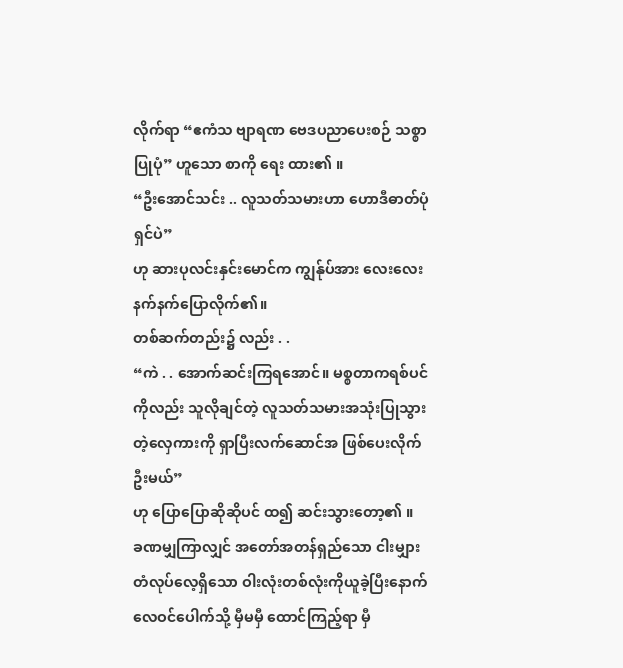လိုက်ရာ “ဧကံသ ဗျာရဏ ဗေဒပညာပေးစဉ် သစ္စာပြုပုံ” ဟူသော စာကို ရေး ထား၏ ။
“ဦးအောင်သင်း .. လူသတ်သမားဟာ ဟောဒီဓာတ်ပုံရှင်ပဲ”
ဟု ဆားပုလင်းနှင်းမောင်က ကျွန်ုပ်အား လေးလေးနက်နက်ပြောလိုက်၏။
တစ်ဆက်တည်း၌ လည်း . .
“ကဲ . . အောက်ဆင်းကြရအောင်။ မစ္စတာကရစ်ပင်ကိုလည်း သူလိုချင်တဲ့ လူသတ်သမားအသုံးပြုသွားတဲ့လှေကားကို ရှာပြီးလက်ဆောင်အ ဖြစ်ပေးလိုက်ဦးမယ်”
ဟု ပြောပြောဆိုဆိုပင် ထ၍ ဆင်းသွားတော့၏ ။
ခဏမျှကြာလျှင် အတော်အတန်ရှည်သော ငါးမျှားတံလုပ်လေ့ရှိသော ဝါးလုံးတစ်လုံးကိုယူခဲ့ပြီးနောက် လေဝင်ပေါက်သို့ မှီမမှီ ထောင်ကြည့်ရာ မှီ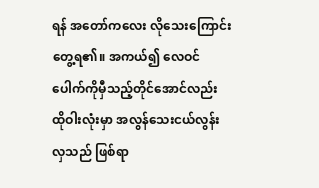ရန် အတော်ကလေး လိုသေးကြောင်းတွေ့ရ၏။ အကယ်၍ လေဝင်ပေါက်ကိုမှီသည့်တိုင်အောင်လည်း ထိုဝါးလုံးမှာ အလွန်သေးငယ်လွန်းလှသည် ဖြစ်ရာ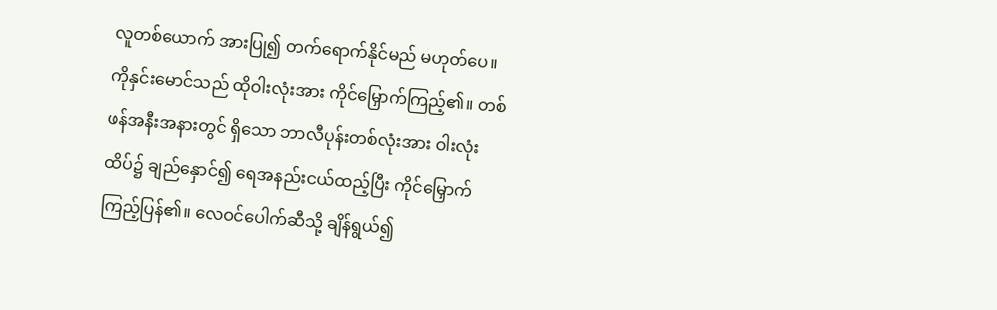လူတစ်ယောက် အားပြု၍ တက်ရောက်နိုင်မည် မဟုတ်ပေ။
ကိုနှင်းမောင်သည် ထိုဝါးလုံးအား ကိုင်မြှောက်ကြည့်၏။ တစ်ဖန်အနီးအနားတွင် ရှိသော ဘာလီပုန်းတစ်လုံးအား ဝါးလုံးထိပ်၌ ချည်နှောင်၍ ရေအနည်းငယ်ထည့်ပြီး ကိုင်မြှောက်ကြည့်ပြန်၏။ လေဝင်ပေါက်ဆီသို့ ချိန်ရွယ်၍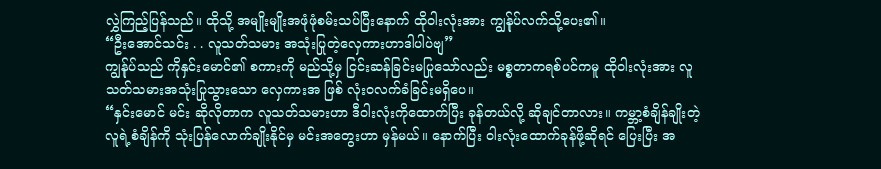လွှဲကြည့်ပြန်သည်။ ထိုသို့ အမျိုးမျိုးအဖုံဖုံစမ်းသပ်ပြီးနောက် ထိုဝါးလုံးအား ကျွန်ုပ်လက်သို့ပေး၏။
“ဦးအောင်သင်း . . လူသတ်သမား အသုံးပြုတဲ့လှေကားဟာဒါပါပဲဗျ”
ကျွန်ုပ်သည် ကိုနှင်းမောင်၏ စကားကို မည်သို့မှ ငြင်းဆန်ခြင်းမပြုသော်လည်း မစ္စတာကရစ်ပင်ကမူ ထိုဝါးလုံးအား လူသတ်သမားအသုံးပြုသွားသော လှေကားအ ဖြစ် လုံးဝလက်ခံခြင်းမရှိပေ။
“နှင်းမောင် မင်း ဆိုလိုတာက လူသတ်သမားဟာ ဒီဝါးလုံးကိုထောက်ပြီး ခုန်တယ်လို့ ဆိုချင်တာလား။ ကမ္ဘာ့စံချိန်ချိုးတဲ့ လူရဲ့စံချိန်ကို သုံးပြန်လောက်ချိုးနိုင်မှ မင်းအတွေးဟာ မှန်မယ်။ နောက်ပြီး ဝါးလုံးထောက်ခုန်ဖို့ဆိုရင် ပြေးပြီး အ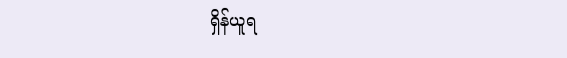ရှိန်ယူရ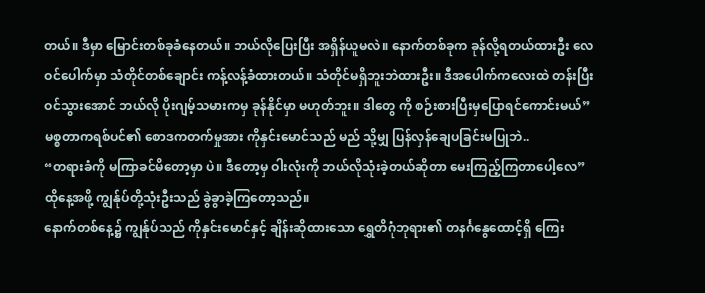တယ်။ ဒီမှာ မြောင်းတစ်ခုခံနေတယ်။ ဘယ်လိုပြေးပြီး အရှိန်ယူမလဲ။ နောက်တစ်ခုက ခုန်လို့ရတယ်ထားဦး လေဝင်ပေါက်မှာ သံတိုင်တစ်ချောင်း ကန့်လန့်ခံထားတယ်။ သံတိုင်မရှိဘူးဘဲထားဦး။ ဒီအပေါက်ကလေးထဲ တန်းပြီးဝင်သွားအောင် ဘယ်လို ပိုးဂျမ့်သမားကမှ ခုန်နိုင်မှာ မဟုတ်ဘူး။ ဒါတွေ ကို စဉ်းစားပြီးမှပြောရင်ကောင်းမယ်”
မစ္စတာကရစ်ပင်၏ စောဒကတက်မှုအား ကိုနှင်းမောင်သည် မည် သို့မျှ ပြန်လှန်ချေပခြင်းမပြုဘဲ..
“တရားခံကို မကြာခင်မိတော့မှာ ပဲ။ ဒီတော့မှ ဝါးလုံးကို ဘယ်လိုသုံးခဲ့တယ်ဆိုတာ မေးကြည့်ကြတာပေါ့လေ”
ထိုနေ့အဖို့ ကျွန်ုပ်တို့သုံးဦးသည် ခွဲခွာခဲ့ကြတော့သည်။
နောက်တစ်နေ့၌ ကျွန်ုပ်သည် ကိုနှင်းမောင်နှင့် ချိန်းဆိုထားသော ရွှေတိဂုံဘုရား၏ တနင်္ဂနွေထောင့်ရှိ ကြေး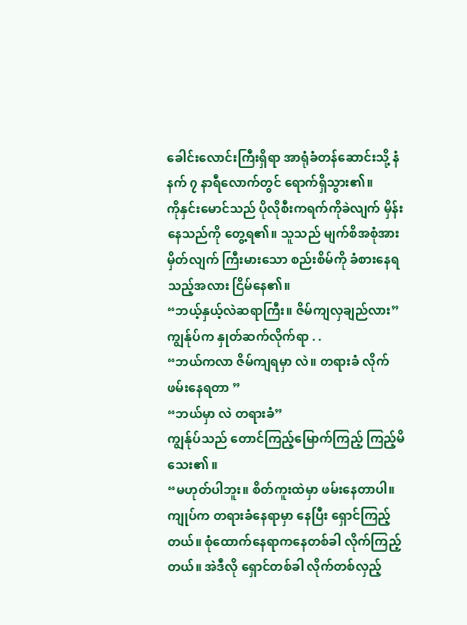ခေါင်းလောင်းကြီးရှိရာ အာရုံခံတန်ဆောင်းသို့ နံနက် ၇ နာရီလောက်တွင် ရောက်ရှိသွား၏။
ကိုနှင်းမောင်သည် ပိုလိုစီးကရက်ကိုခဲလျက် မှိန်းနေသည်ကို တွေ့ရ၏။ သူသည် မျက်စိအစုံအား မှိတ်လျက် ကြီးမားသော စည်းစိမ်ကို ခံစားနေရသည့်အလား ငြိမ်နေ၏။
“ဘယ့်နှယ့်လဲဆရာကြီး။ ဇိမ်ကျလှချည်လား”
ကျွန်ုပ်က နှုတ်ဆက်လိုက်ရာ . .
“ဘယ်ကလာ ဇိမ်ကျရမှာ လဲ။ တရားခံ လိုက်ဖမ်းနေရတာ ”
“ဘယ်မှာ လဲ တရားခံ”
ကျွန်ုပ်သည် တောင်ကြည့်မြောက်ကြည့် ကြည့်မိသေး၏ ။
“မဟုတ်ပါဘူး။ စိတ်ကူးထဲမှာ ဖမ်းနေတာပါ။ ကျုပ်က တရားခံနေရာမှာ နေပြီး ရှောင်ကြည့်တယ်။ စုံထောက်နေရာကနေတစ်ခါ လိုက်ကြည့်တယ်။ အဲဒီလို ရှောင်တစ်ခါ လိုက်တစ်လှည့်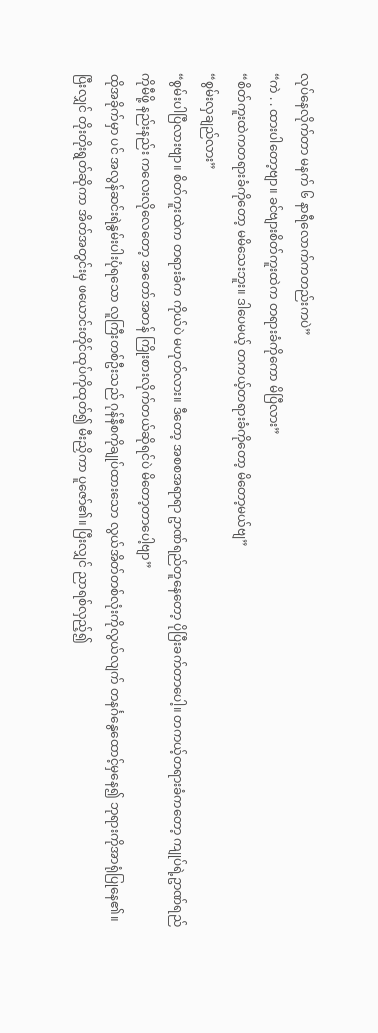လုပ်နေလိုက်တာ မနက် ၆ နာရီလောက်ကတည်းကပဲ”
“ကဲ . . ထားပါတော့ဗျာ။ ခင်ဗျားစိတ်ကူးထဲက တရားခံကိုကော မိပြီလား”
“စိတ်ကူးထဲကတရားခံကိုတော့ မမိသေးဘူး။ ဒါပေမယ့် တကယ့်တရားခံကိုတော့ မိတော့မယ်ဗျ”
“စွမ်းလှချည်လား”
“စွမ်းပါပြီလားဗျာ။ စိတ်ကူးထဲက တရားခံက ကိုယ်ပဲ မဟုတ်လား။ ဒီတော့ အစစအရာရာ ဥာဏ်ရည်တူနေတော့ ပိုပြီးခက်တာပေါ့။ တကယ့်တရားခံကတော့ ကျုပ်ရဲ့ဥာဏ်ရည်ကိုမီဖို့ နည်းနည်း ကလေးလိုလေတော့ အတော်အတန် ကြိုးစားလိုက်တယ်ဆိုရင်ပဲ မိတော့တာပေါ့ဗျာ”
ထိုအခိုက်မှာ ပင် အလွန်ဆင်းရဲနွမ်းပါးပုံရသော လူကြီးတစ်ဦးသည် ဂုန်နီစကိုချုပ်ထားသော လွယ်အိတ်တစ်လုံးကိုလွယ်လျက် တနင်္ဂနွေထောင့်မှနေ၍ ဘုရားကိုအာရုံပြုနေ၏။ ပြီးလျှင် တိုးတိုးရွတ်ဆိုကာ အိတ်အတွင်းမှ ဖယောင်းတိုင်ထုပ်ကိုထုတ်၍ မီးညှိကာ ပူဇော်၏။ ပြီးလျှင် ညာရစ်လှည့်၍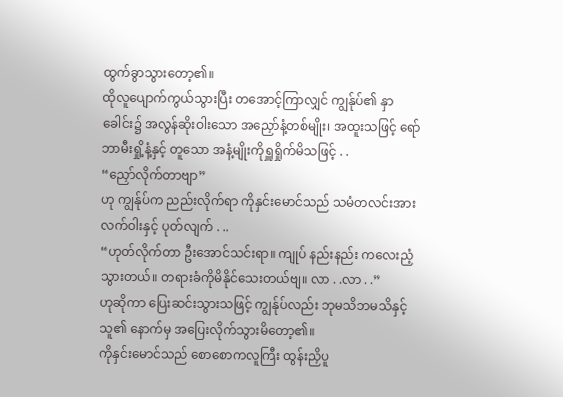ထွက်ခွာသွားတော့၏။
ထိုလူပျောက်ကွယ်သွားပြီး တအောင့်ကြာလျှင် ကျွန်ုပ်၏ နှာခေါင်း၌ အလွန်ဆိုးဝါးသော အညှော်နံ့တစ်မျိုး၊ အထူးသဖြင့် ရော်ဘာမီးရှို့နံ့နှင့် တူသော အနံ့မျိုးကိုရှူရှိုက်မိသဖြင့် . .
“ညှော်လိုက်တာဗျာ”
ဟု ကျွန်ုပ်က ညည်းလိုက်ရာ ကိုနှင်းမောင်သည် သမံတလင်းအားလက်ဝါးနှင့် ပုတ်လျက် . ..
“ဟုတ်လိုက်တာ ဦးအောင်သင်းရာ။ ကျုပ် နည်းနည်း ကလေးညံ့သွားတယ်။ တရားခံကိုမိနိုင်သေးတယ်ဗျ။ လာ . .လာ . .”
ဟုဆိုကာ ပြေးဆင်းသွားသဖြင့် ကျွန်ုပ်လည်း ဘုမသိဘမသိနှင့် သူ၏ နောက်မှ အပြေးလိုက်သွားမိတော့၏။
ကိုနှင်းမောင်သည် စောစောကလူကြီး ထွန်းညှိပူ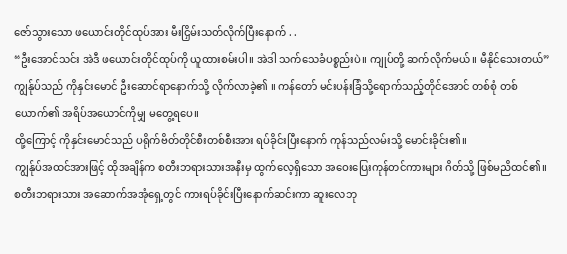ဇော်သွားသော ဖယောင်းတိုင်ထုပ်အား မီးငြှိမ်းသတ်လိုက်ပြီးနောက် . .
“ဦးအောင်သင်း အဲဒီ ဖယောင်းတိုင်ထုပ်ကို ယူထားစမ်းပါ။ အဲဒါ သက်သေခံပစ္စည်းပဲ။ ကျုပ်တို့ ဆက်လိုက်မယ်။ မီနိုင်သေးတယ်”
ကျွန်ုပ်သည် ကိုနှင်းမောင် ဦးဆောင်ရာနောက်သို့ လိုက်လာခဲ့၏ ။ ကန်တော် မင်းပန်းခြံသို့ရောက်သည့်တိုင်အောင် တစ်စုံ တစ်ယောက်၏ အရိပ်အယောင်ကိုမျှ မတွေ့ရပေ။
ထို့ကြောင့် ကိုနှင်းမောင်သည် ပရိုက်ဗိတ်တိုင်စီးတစ်စီးအား ရပ်ခိုင်းပြီးနောက် ကုန်သည်လမ်းသို့ မောင်းခိုင်း၏။
ကျွန်ုပ်အထင်အားဖြင့် ထိုအချိန်က စတီးဘရားသားအနီးမှ ထွက်လေ့ရှိသော အဝေးပြေးကုန်တင်ကားများ ဂိတ်သို့ ဖြစ်မညိထင်၏။
စတီးဘရားသား အဆောက်အအုံရှေ့တွင် ကားရပ်ခိုင်းပြီးနောက်ဆင်းကာ ဆူးလေဘု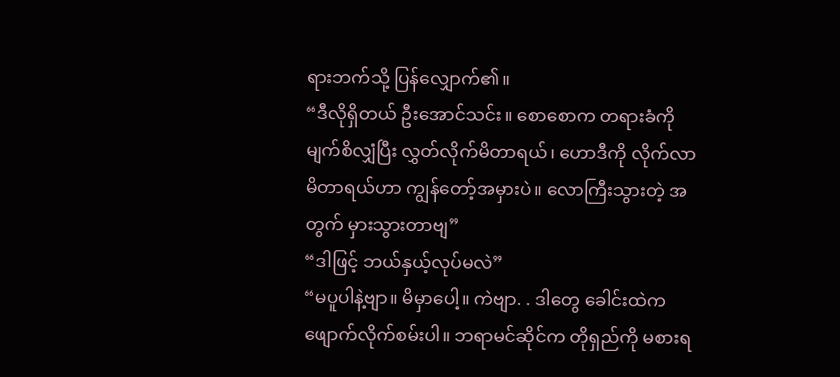ရားဘက်သို့ ပြန်လျှောက်၏။
“ဒီလိုရှိတယ် ဦးအောင်သင်း။ စောစောက တရားခံကို မျက်စိလျှံပြီး လွှတ်လိုက်မိတာရယ်၊ ဟောဒီကို လိုက်လာမိတာရယ်ဟာ ကျွန်တော့်အမှားပဲ။ လောကြီးသွားတဲ့ အတွက် မှားသွားတာဗျ”
“ဒါဖြင့် ဘယ်နှယ့်လုပ်မလဲ”
“မပူပါနဲ့ဗျာ။ မိမှာပေါ့။ ကဲဗျာ. . ဒါတွေ ခေါင်းထဲက ဖျောက်လိုက်စမ်းပါ။ ဘရာမင်ဆိုင်က တိုရှည်ကို မစားရ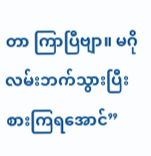တာ ကြာပြီဗျာ။ မဂိုလမ်းဘက်သွားပြီး စားကြရအောင်”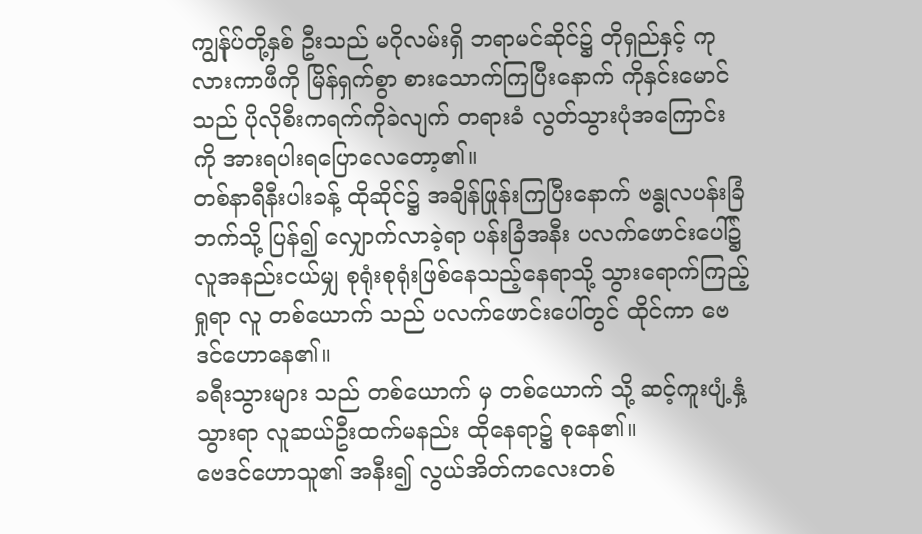ကျွန်ုပ်တို့နှစ် ဦးသည် မဂိုလမ်းရှိ ဘရာမင်ဆိုင်၌ တိုရှည်နှင့် ကုလားကာဖီကို မြိန်ရှက်စွာ စားသောက်ကြပြီးနောက် ကိုနှင်းမောင်သည် ပိုလိုစီးကရက်ကိုခဲလျက် တရားခံ လွတ်သွားပုံအကြောင်းကို အားရပါးရပြောလေတော့၏။
တစ်နာရီနီးပါးခန့် ထိုဆိုင်၌ အချိန်ဖြုန်းကြပြီးနောက် ဗန္ဓုလပန်းခြံဘက်သို့ ပြန်၍ လျှောက်လာခဲ့ရာ ပန်းခြံအနီး ပလက်ဖောင်းပေါ်၌ လူအနည်းငယ်မျှ စုရုံးစုရုံးဖြစ်နေသည့်နေရာသို့ သွားရောက်ကြည့်ရှုရာ လူ တစ်ယောက် သည် ပလက်ဖောင်းပေါ်တွင် ထိုင်ကာ ဗေဒင်ဟောနေ၏။
ခရီးသွားများ သည် တစ်ယောက် မှ တစ်ယောက် သို့ ဆင့်ကူးပျံ့နှံ့သွားရာ လူဆယ်ဦးထက်မနည်း ထိုနေရာ၌ စုနေ၏။
ဗေဒင်ဟောသူ၏ အနီး၍ လွယ်အိတ်ကလေးတစ်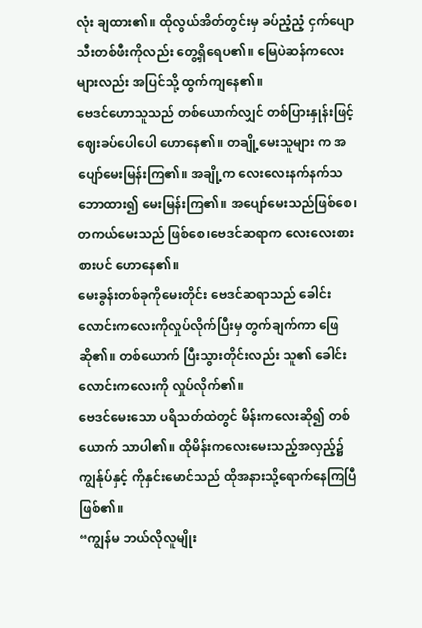လုံး ချထား၏။ ထိုလွယ်အိတ်တွင်းမှ ခပ်ညံ့ညံ့ ငှက်ပျောသီးတစ်ဖီးကိုလည်း တွေ့ရှိရေပ၏။ မြေပဲဆန်ကလေးများလည်း အပြင်သို့ ထွက်ကျနေ၏။
ဗေဒင်ဟောသူသည် တစ်ယောက်လျှင် တစ်ပြားနှုန်းဖြင့် ဈေးခပ်ပေါပေါ ဟောနေ၏။ တချို့မေးသူများ က အပျော်မေးမြန်းကြ၏။ အချို့က လေးလေးနက်နက်သဘောထား၍ မေးမြန်းကြ၏။ အပျော်မေးသည်ဖြစ်စေ၊ တကယ်မေးသည် ဖြစ်စေ၊ဗေဒင်ဆရာက လေးလေးစားစားပင် ဟောနေ၏။
မေးခွန်းတစ်ခုကိုမေးတိုင်း ဗေဒင်ဆရာသည် ခေါင်းလောင်းကလေးကိုလှုပ်လိုက်ပြီးမှ တွက်ချက်ကာ ဖြေဆို၏။ တစ်ယောက် ပြီးသွားတိုင်းလည်း သူ၏ ခေါင်းလောင်းကလေးကို လှုပ်လိုက်၏။
ဗေဒင်မေးသော ပရိသတ်ထဲတွင် မိန်းကလေးဆို၍ တစ်ယောက် သာပါ၏။ ထိုမိန်းကလေးမေးသည့်အလှည့်၌ ကျွန်ုပ်နှင့် ကိုနှင်းမောင်သည် ထိုအနားသို့ရောက်နေကြပြီ ဖြစ်၏။
“ကျွန်မ ဘယ်လိုလူမျိုး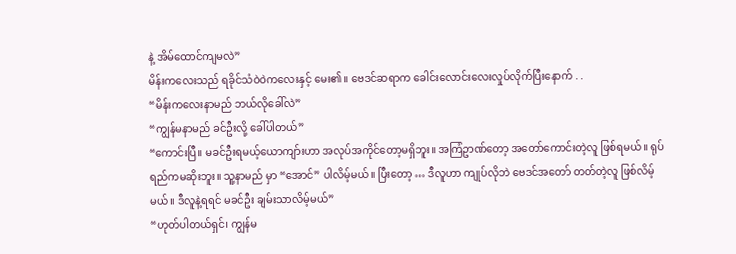နဲ့ အိမ်ထောင်ကျမလဲ”
မိန်းကလေးသည် ရခိုင်သံဝဲဝဲကလေးနှင့် မေး၏။ ဗေဒင်ဆရာက ခေါင်းလောင်းလေးလှုပ်လိုက်ပြီးနောက် . .
“မိန်းကလေးနာမည် ဘယ်လိုခေါ်လဲ”
“ကျွန်မနာမည် ခင်ဦးလို့ ခေါ်ပါတယ်”
“ကောင်းပြီ။ မခင်ဦးရမယ့်ယောကျာ်းဟာ အလုပ်အကိုင်တော့မရှိဘူး။ အကြံဥာဏ်တော့ အတော်ကောင်းတဲ့လူ ဖြစ်ရမယ်။ ရုပ်ရည်ကမဆိုးဘူး။ သူ့နာမည် မှာ “အောင်” ပါလိမ့်မယ်။ ပြီးတော့ … ဒီလူဟာ ကျုပ်လိုဘဲ ဗေဒင်အတော် တတ်တဲ့လူ ဖြစ်လိမ့်မယ်။ ဒီလူနဲ့ရရင် မခင်ဦး ချမ်းသာလိမ့်မယ်”
“ဟုတ်ပါတယ်ရှင်၊ ကျွန်မ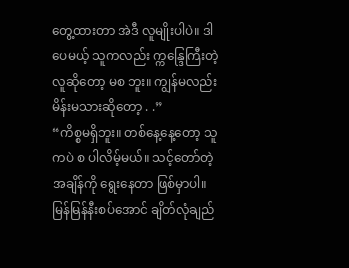တွေ့ထားတာ အဲဒီ လူမျိုးပါပဲ။ ဒါပေမယ့် သူကလည်း က္ကန္ဒြေကြီးတဲ့လူဆိုတော့ မစ ဘူး။ ကျွန်မလည်းမိန်းမသားဆိုတော့ . .”
“ကိစ္စမရှိဘူး။ တစ်နေ့နေ့တော့ သူကပဲ စ ပါလိမ့်မယ်။ သင့်တော်တဲ့အချိန်ကို ရွေးနေတာ ဖြစ်မှာပါ။ မြန်မြန်နီးစပ်အောင် ချိတ်လုံချည်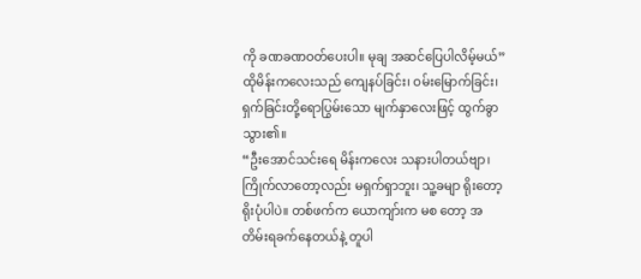ကို ခဏခဏဝတ်ပေးပါ။ မုချ အဆင်ပြေပါလိမ့်မယ်”
ထိုမိန်းကလေးသည် ကျေနပ်ခြင်း၊ ဝမ်းမြောက်ခြင်း၊ ရှက်ခြင်းတို့ရောပြွမ်းသော မျက်နှာလေးဖြင့် ထွက်ခွာသွား၏။
“ဦးအောင်သင်းရေ မိန်းကလေး သနားပါတယ်ဗျာ၊ ကြိုက်လာတော့လည်း မရှက်ရှာဘူး၊ သူ့ခမျာ ရိုးတော့ရိုးပုံပါပဲ။ တစ်ဖက်က ယောကျာ်းက မစ တော့ အတိမ်းရခက်နေတယ်နဲ့ တူပါ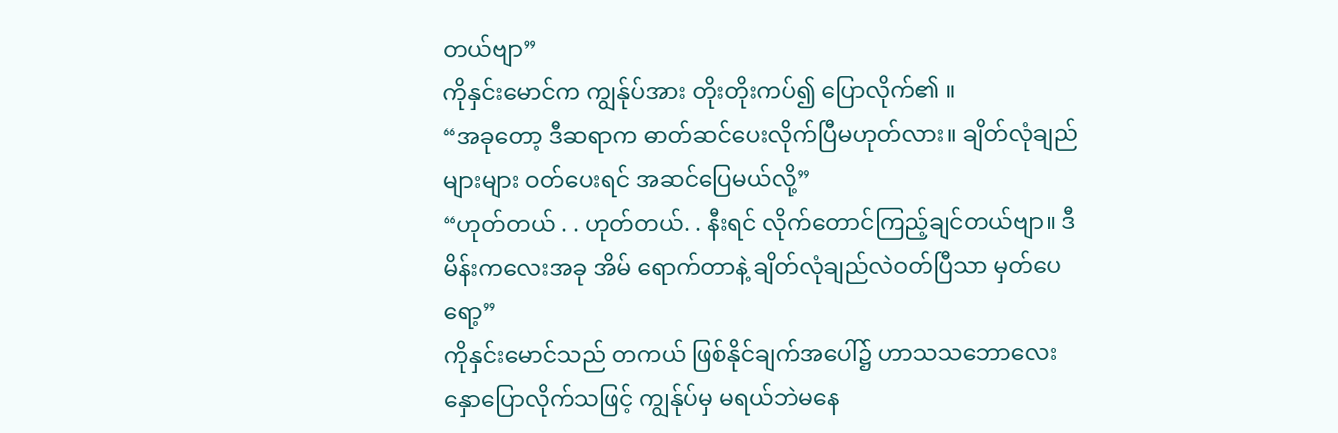တယ်ဗျာ”
ကိုနှင်းမောင်က ကျွန်ုပ်အား တိုးတိုးကပ်၍ ပြောလိုက်၏ ။
“အခုတော့ ဒီဆရာက ဓာတ်ဆင်ပေးလိုက်ပြီမဟုတ်လား။ ချိတ်လုံချည်များများ ဝတ်ပေးရင် အဆင်ပြေမယ်လို့”
“ဟုတ်တယ် . . ဟုတ်တယ်. . နီးရင် လိုက်တောင်ကြည့်ချင်တယ်ဗျာ။ ဒီမိန်းကလေးအခု အိမ် ရောက်တာနဲ့ ချိတ်လုံချည်လဲဝတ်ပြီသာ မှတ်ပေရော့”
ကိုနှင်းမောင်သည် တကယ် ဖြစ်နိုင်ချက်အပေါ်၌ ဟာသသဘောလေးနှောပြောလိုက်သဖြင့် ကျွန်ုပ်မှ မရယ်ဘဲမနေ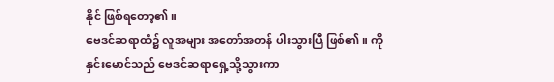နိုင် ဖြစ်ရတော့၏။
ဗေဒင်ဆရာထံ၌ လူအများ အတော်အတန် ပါးသွားပြီ ဖြစ်၏။ ကိုနှင်းမောင်သည် ဗေဒင်ဆရာရှေ့သို့သွားကာ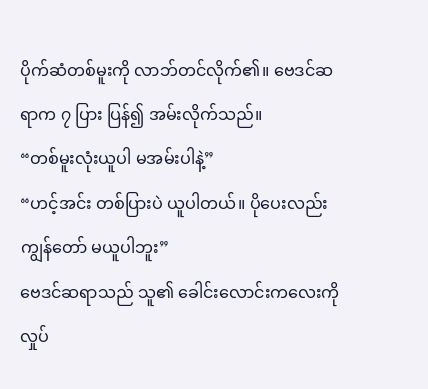ပိုက်ဆံတစ်မူးကို လာဘ်တင်လိုက်၏။ ဗေဒင်ဆရာက ၇ ပြား ပြန်၍ အမ်းလိုက်သည်။
“တစ်မူးလုံးယူပါ မအမ်းပါနဲ့”
“ဟင့်အင်း တစ်ပြားပဲ ယူပါတယ်။ ပိုပေးလည်း ကျွန်တော် မယူပါဘူး”
ဗေဒင်ဆရာသည် သူ၏ ခေါင်းလောင်းကလေးကို လှုပ်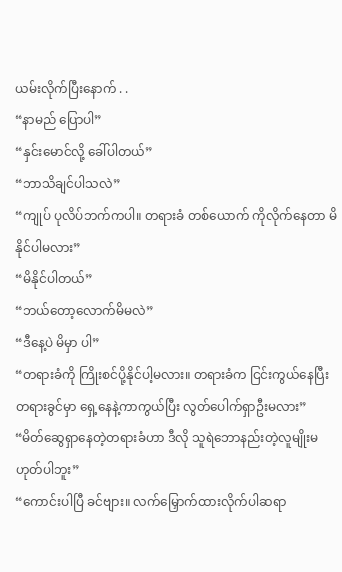ယမ်းလိုက်ပြီးနောက် . .
“နာမည် ပြောပါ”
“နှင်းမောင်လို့ ခေါ်ပါတယ်”
“ဘာသိချင်ပါသလဲ”
“ကျုပ် ပုလိပ်ဘက်ကပါ။ တရားခံ တစ်ယောက် ကိုလိုက်နေတာ မိနိုင်ပါမလား”
“မိနိုင်ပါတယ်”
“ဘယ်တော့လောက်မိမလဲ”
“ဒီနေ့ပဲ မိမှာ ပါ”
“တရားခံကို ကြိုးစင်ပို့နိုင်ပါ့မလား။ တရားခံက ငြင်းကွယ်နေပြီး တရားခွင်မှာ ရှေ့နေနဲ့ကာကွယ်ပြီး လွတ်ပေါက်ရှာဦးမလား”
“မိတ်ဆွေရှာနေတဲ့တရားခံဟာ ဒီလို သူရဲဘောနည်းတဲ့လူမျိုးမဟုတ်ပါဘူး”
“ကောင်းပါပြီ ခင်ဗျား။ လက်မြှောက်ထားလိုက်ပါဆရာ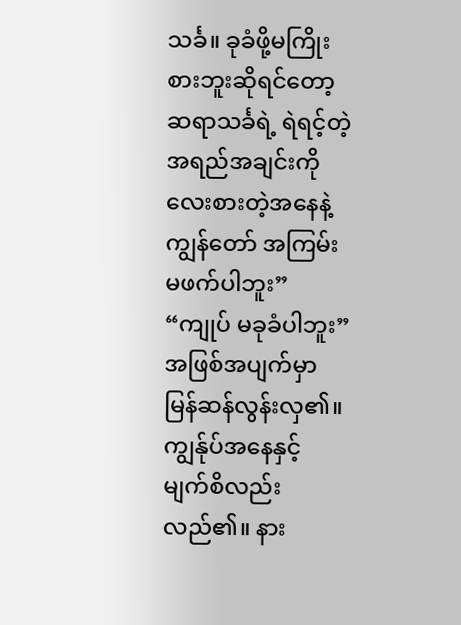သင်္ခ။ ခုခံဖို့မကြိုးစားဘူးဆိုရင်တော့ ဆရာသင်္ခရဲ့ ရဲရင့်တဲ့အရည်အချင်းကို လေးစားတဲ့အနေနဲ့ ကျွန်တော် အကြမ်းမဖက်ပါဘူး”
“ကျုပ် မခုခံပါဘူး”
အဖြစ်အပျက်မှာ မြန်ဆန်လွန်းလှ၏။ ကျွန်ုပ်အနေနှင့် မျက်စိလည်းလည်၏။ နား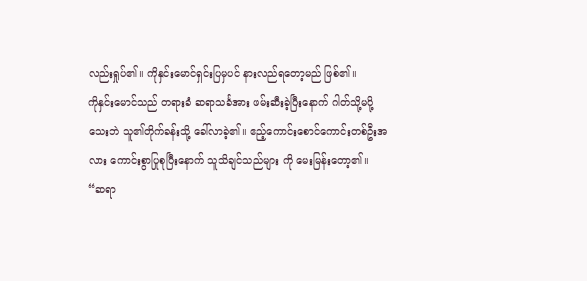လည်းရှုပ်၏။ ကိုနှင်းမောင်ရှင်းပြမှပင် နားလည်ရတော့မည် ဖြစ်၏။
ကိုနှင်းမောင်သည် တရားခံ ဆရာသင်္ခအား ဖမ်းဆီးခဲ့ပြီးနောက် ဂါတ်သို့မပို့သေးဘဲ သူ၏တိုက်ခန်းသို့ ခေါ်လာခဲ့၏။ ဧည့်ကောင်းစောင်ကောင်းတစ်ဦးအလား ကောင်းစွာပြုစုပြီးနောက် သူသိချင်သည်များ ကို မေးမြန်းတော့၏။
“ဆရာ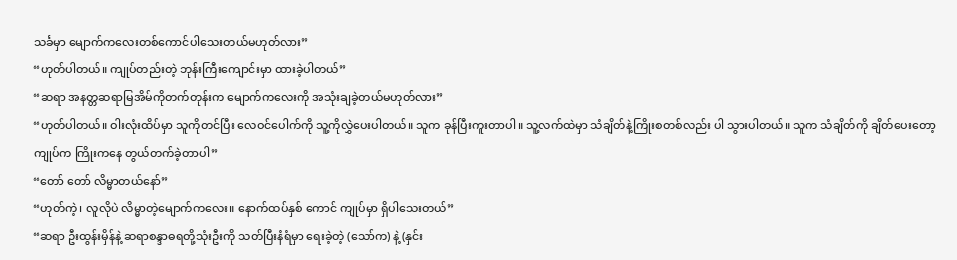သင်္ခမှာ မျောက်ကလေးတစ်ကောင်ပါသေးတယ်မဟုတ်လား”
“ဟုတ်ပါတယ်။ ကျုပ်တည်းတဲ့ ဘုန်းကြီးကျောင်းမှာ ထားခဲ့ပါတယ်”
“ဆရာ အနတ္တဆရာမြအိမ်ကိုတက်တုန်းက မျောက်ကလေးကို အသုံးချခဲ့တယ်မဟုတ်လား”
“ဟုတ်ပါတယ်။ ဝါးလုံးထိပ်မှာ သူကိုတင်ပြီး လေဝင်ပေါက်ကို သူ့ကိုလွှဲပေးပါတယ်။ သူက ခုန်ပြီးကူးတာပါ။ သူ့လက်ထဲမှာ သံချိတ်နဲ့ကြိုးစတစ်လည်း ပါ သွားပါတယ်။ သူက သံချိတ်ကို ချိတ်ပေးတော့ ကျုပ်က ကြိုးကနေ တွယ်တက်ခဲ့တာပါ”
“တော် တော် လိမ္မာတယ်နော်”
“ဟုတ်ကဲ့၊ လူလိုပဲ လိမ္မာတဲ့မျောက်ကလေး။ နောက်ထပ်နှစ် ကောင် ကျုပ်မှာ ရှိပါသေးတယ်”
“ဆရာ ဦးထွန်းမှိန်နဲ့ ဆရာစန္ဒာဓရတို့သုံးဦးကို သတ်ပြီးနံရံမှာ ရေးခဲ့တဲ့ (သော်က) နဲ့ (နှင်း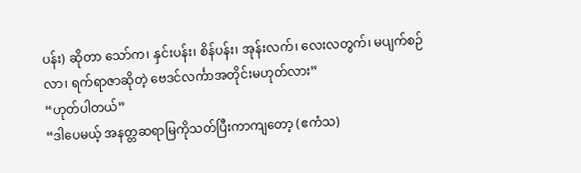ပန်း) ဆိုတာ သော်က၊ နှင်းပန်း၊ စိန်ပန်း၊ အုန်းလက်၊ လေးလတွက်၊ မပျက်စဉ်လာ၊ ရက်ရာဇာဆိုတဲ့ ဗေဒင်လင်္ကာအတိုင်းမဟုတ်လား”
“ဟုတ်ပါတယ်”
“ဒါပေမယ့် အနတ္တဆရာမြကိုသတ်ပြီးကာကျတော့ (ဧကံသ)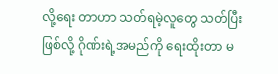လို့ရေး တာဟာ သတ်ရမဲ့လူတွေ သတ်ပြီးဖြစ်လို့ ဂိုဏ်းရဲ့အမည်ကို ရေးထိုးတာ မ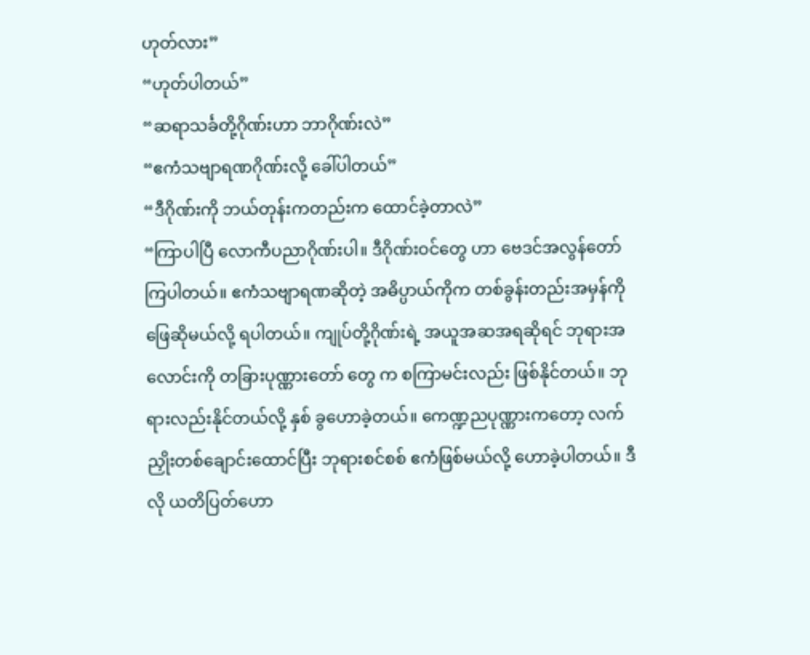ဟုတ်လား”
“ဟုတ်ပါတယ်”
“ဆရာသင်္ခတို့ဂိုဏ်းဟာ ဘာဂိုဏ်းလဲ”
“ဧကံသဗျာရဏဂိုဏ်းလို့ ခေါ်ပါတယ်”
“ဒီဂိုဏ်းကို ဘယ်တုန်းကတည်းက ထောင်ခဲ့တာလဲ”
“ကြာပါပြီ လောကီပညာဂိုဏ်းပါ။ ဒီဂိုဏ်းဝင်တွေ ဟာ ဗေဒင်အလွန်တော် ကြပါတယ်။ ဧကံသဗျာရဏဆိုတဲ့ အဓိပ္ပာယ်ကိုက တစ်ခွန်းတည်းအမှန်ကို ဖြေဆိုမယ်လို့ ရပါတယ်။ ကျုပ်တို့ဂိုဏ်းရဲ့ အယူအဆအရဆိုရင် ဘုရားအလောင်းကို တခြားပုဏ္ဏားတော် တွေ က စကြာမင်းလည်း ဖြစ်နိုင်တယ်။ ဘုရားလည်းနိုင်တယ်လို့ နှစ် ခွဟောခဲ့တယ်။ ကေဏ္ဍညပုဏ္ဏားကတော့ လက်ညှိုးတစ်ချောင်းထောင်ပြီး ဘုရားစင်စစ် ဧကံဖြစ်မယ်လို့ ဟောခဲ့ပါတယ်။ ဒီလို ယတိပြတ်ဟော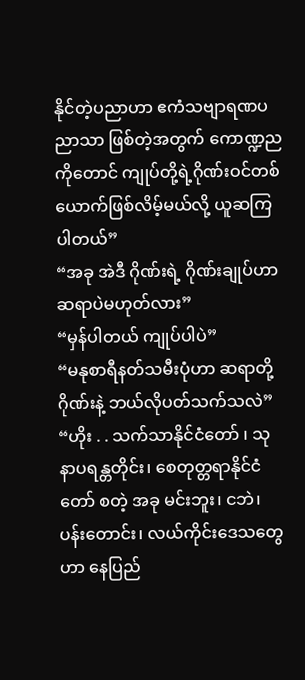နိုင်တဲ့ပညာဟာ ဧကံသဗျာရဏပညာသာ ဖြစ်တဲ့အတွက် ကောဏ္ဍညကိုတောင် ကျုပ်တို့ရဲ့ဂိုဏ်းဝင်တစ်ယောက်ဖြစ်လိမ့်မယ်လို့ ယူဆကြပါတယ်”
“အခု အဲဒီ ဂိုဏ်းရဲ့ ဂိုဏ်းချုပ်ဟာ ဆရာပဲမဟုတ်လား”
“မှန်ပါတယ် ကျုပ်ပါပဲ”
“မနုစာရီနတ်သမီးပုံဟာ ဆရာတို့ဂိုဏ်းနဲ့ ဘယ်လိုပတ်သက်သလဲ”
“ဟိုး . . သက်သာနိုင်ငံတော် ၊ သုနာပရန္တတိုင်း၊ စေတုတ္တရာနိုင်ငံတော် စတဲ့ အခု မင်းဘူး၊ ငဘဲ၊ ပန်းတောင်း၊ လယ်ကိုင်းဒေသတွေ ဟာ နေပြည်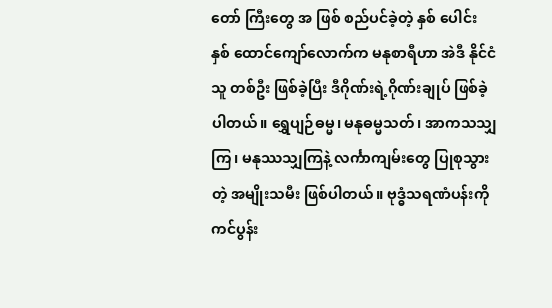တော် ကြီးတွေ အ ဖြစ် စည်ပင်ခဲ့တဲ့ နှစ် ပေါင်း နှစ် ထောင်ကျော်လောက်က မနုစာရီဟာ အဲဒီ နိုင်ငံသူ တစ်ဦး ဖြစ်ခဲ့ပြီး ဒီဂိုဏ်းရဲ့ဂိုဏ်းချုပ် ဖြစ်ခဲ့ပါတယ်။ ရွှေပျဉ်ဓမ္မ၊ မနုဓမ္မသတ်၊ အာကသသျှကြ၊ မနုဿသျှကြနဲ့ လင်္ကာကျမ်းတွေ ပြုစုသွားတဲ့ အမျိုးသမီး ဖြစ်ပါတယ်။ ဗုဒ္ဓံသရဏံပန်းကို ကင်ပွန်း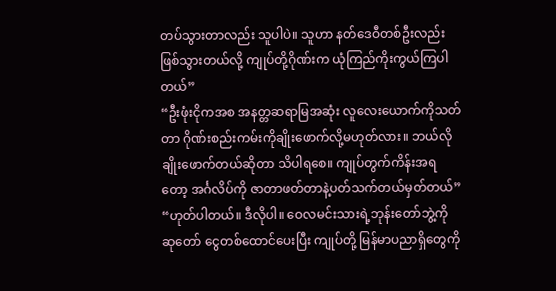တပ်သွားတာလည်း သူပါပဲ။ သူဟာ နတ်ဒေဝီတစ်ဦးလည်း ဖြစ်သွားတယ်လို့ ကျုပ်တို့ဂိုဏ်းက ယုံကြည်ကိုးကွယ်ကြပါတယ်”
“ဦးဖုံးငိုကအစ အနတ္တဆရာမြအဆုံး လူလေးယောက်ကိုသတ်တာ ဂိုဏ်းစည်းကမ်းကိုချိုးဖောက်လို့မဟုတ်လား။ ဘယ်လိုချိုးဖောက်တယ်ဆိုတာ သိပါရစေ။ ကျုပ်တွက်ကိန်းအရတော့ အင်္ဂလိပ်ကို ဇာတာဖတ်တာနဲ့ပတ်သက်တယ်မှတ်တယ်”
“ဟုတ်ပါတယ်။ ဒီလိုပါ။ ဝေလမင်းသားရဲ့ဘုန်းတော်ဘွဲ့ကို ဆုတော် ငွေတစ်ထောင်ပေးပြီး ကျုပ်တို့ မြန်မာပညာရှိတွေကို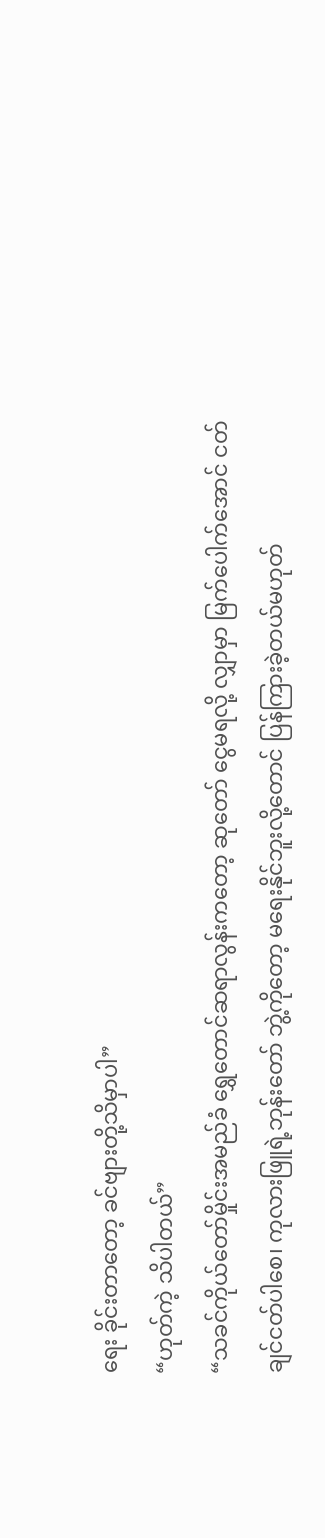ရေး ခိုင်းတာတော့ ခင်ဗျားတို့သိမှာပါ”
“ဟုတ်ကဲ့ သိပါတယ်”
“သခင်ကိုယ်တော်မှိုင်းအမည်ခံ ရွှေတောင်ဆရာလွန်းကတော့ ဆုတော် ငွေမရလို့ လျှာမှာ မြက်ပေါက်အောင် ငတ်ချင်ငတ်ပါစေ၊ ကုလားဖြူရဲ့ဘုန်းတော် ဘွဲ့ကိုတော့ မရေးနိုင်ဘူးလို့တောင် ပြန်ကြားခဲ့တယ်မဟုတ်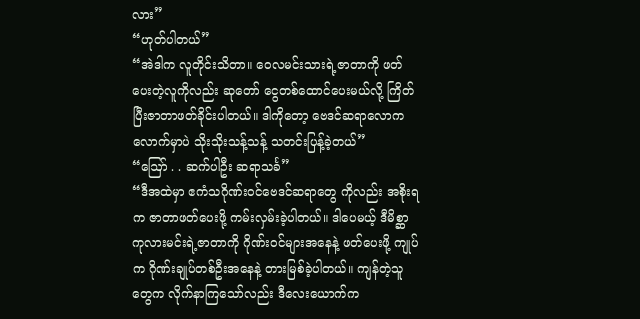လား”
“ဟုတ်ပါတယ်”
“အဲဒါက လူတိုင်းသိတာ။ ဝေလမင်းသားရဲ့ဇာတာကို ဖတ်ပေးတဲ့လူကိုလည်း ဆုတော် ငွေတစ်ထောင်ပေးမယ်လို့ ကြိတ်ပြီးဇာတာဖတ်ခိုင်းပါတယ်။ ဒါကိုတော့ ဗေဒင်ဆရာလောကလောက်မှာပဲ သိုးသိုးသန့်သန့် သတင်းပြန့်ခဲ့တယ်”
“ဩော် . . ဆက်ပါဦး ဆရာသင်္ခ”
“ဒီအထဲမှာ ဧကံသဂိုဏ်းဝင်ဗေဒင်ဆရာတွေ ကိုလည်း အစိုးရက ဇာတာဖတ်ပေးဖို့ ကမ်းလှမ်းခဲ့ပါတယ်။ ဒါပေမယ့် ဒီမိစ္ဆာကုလားမင်းရဲ့ဇာတာကို ဂိုဏ်းဝင်များအနေနဲ့ ဖတ်ပေးဖို့ ကျုပ်က ဂိုဏ်းချုပ်တစ်ဦးအနေနဲ့ တားမြစ်ခဲ့ပါတယ်။ ကျန်တဲ့သူတွေက လိုက်နာကြသော်လည်း ဒီလေးယောက်က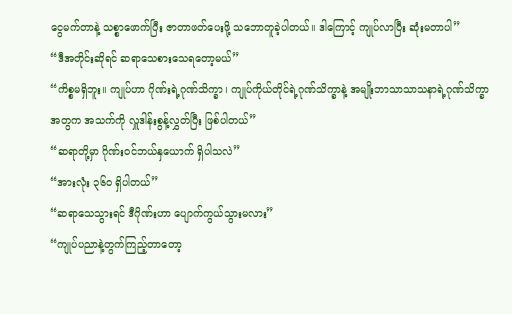ငွေမက်တာနဲ့ သစ္စာဖောက်ပြီး ဇာတာဖတ်ပေးဖို့ သဘောတူခဲ့ပါတယ်။ ဒါကြောင့် ကျုပ်လာပြီး ဆုံးမတာပါ”
“ဒီအတိုင်းဆိုရင် ဆရာသေစားသေရတော့မယ်”
“ကိစ္စမရှိဘူး။ ကျုပ်ဟာ ဂိုဏ်းရဲ့ဂုဏ်သိက္ခာ၊ ကျုပ်ကိုယ်တိုင်ရဲ့ဂုဏ်သိက္ခာနဲ့ အမျိုးဘာသာသာသနာရဲ့ဂုဏ်သိက္ခာအတွက အသက်ကို လှူဒါန်းစွန့်လွှတ်ပြီး ဖြစ်ပါတယ်”
“ဆရာတို့မှာ ဂိုဏ်းဝင်ဘယ်နှယောက် ရှိပါသလဲ”
“အားလုံး ၃၆၀ ရှိပါတယ်”
“ဆရာသေသွားရင် ဒီဂိုဏ်းဟာ ပျောက်ကွယ်သွားမလား”
“ကျုပ်ပညာနဲ့တွက်ကြည့်တာတော့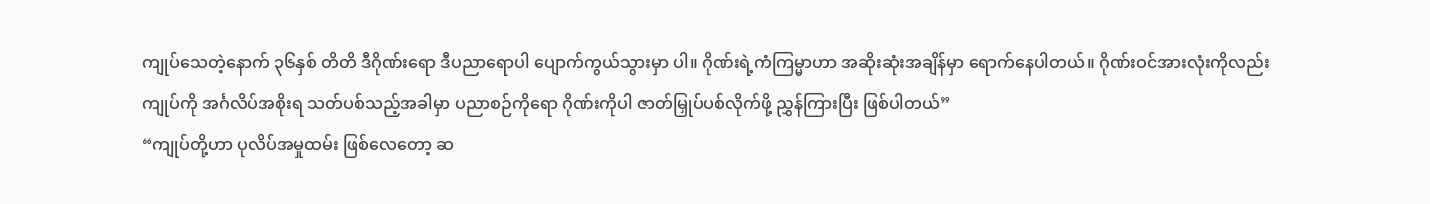ကျုပ်သေတဲ့နောက် ၃၆နှစ် တိတိ ဒီဂိုဏ်းရော ဒီပညာရောပါ ပျောက်ကွယ်သွားမှာ ပါ။ ဂိုဏ်းရဲ့ကံကြမ္မာဟာ အဆိုးဆုံးအချိန်မှာ ရောက်နေပါတယ်။ ဂိုဏ်းဝင်အားလုံးကိုလည်း ကျုပ်ကို အင်္ဂလိပ်အစိုးရ သတ်ပစ်သည့်အခါမှာ ပညာစဉ်ကိုရော ဂိုဏ်းကိုပါ ဇာတ်မြှုပ်ပစ်လိုက်ဖို့ ညွှန်ကြားပြီး ဖြစ်ပါတယ်”
“ကျုပ်တို့ဟာ ပုလိပ်အမှုထမ်း ဖြစ်လေတော့ ဆ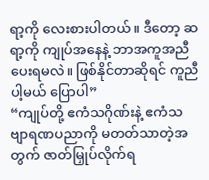ရာ့ကို လေးစားပါတယ်။ ဒီတော့ ဆရာ့ကို ကျုပ်အနေနဲ့ ဘာအကူအညီပေးရမလဲ။ ဖြစ်နိုင်တာဆိုရင် ကူညီပါ့မယ် ပြောပါ”
“ကျုပ်တို့ ဧကံသဂိုဏ်းနဲ့ ဧကံသဗျာရဏပညာကို မတတ်သာတဲ့အတွက် ဇာတ်မြှုပ်လိုက်ရ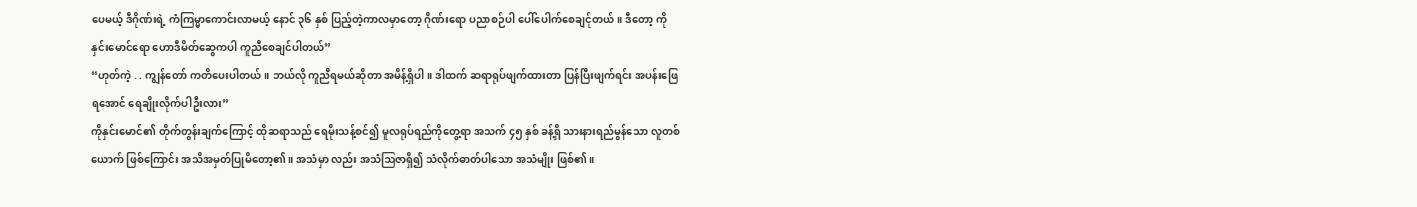ပေမယ့် ဒီဂိုဏ်းရဲ့ ကံကြမ္မာကောင်းလာမယ့် နောင် ၃၆ နှစ် ပြည့်တဲ့ကာလမှာတော့ ဂိုဏ်းရော ပညာစဉ်ပါ ပေါ်ပေါက်စေချင်ုတယ်။ ဒီတော့ ကိုနှင်းမောင်ရော ဟောဒီမိတ်ဆွေကပါ ကူညီစေချင်ပါတယ်”
“ဟုတ်ကဲ့ . . ကျွန်တော် ကတိပေးပါတယ်။ ဘယ်လို ကူညီရမယ်ဆိုတာ အမိန့်ရှိပါ။ ဒါထက် ဆရာရုပ်ဖျက်ထားတာ ပြန်ပြီးဖျက်ရင်း အပန်းဖြေရအောင် ရေချိုးလိုက်ပါဦးလား”
ကိုနှင်းမောင်၏ တိုက်တွန်းချက်ကြောင့် ထိုဆရာသည် ရေမိုးသန့်စင်၍ မူလရုပ်ရည်ကိုတွေ့ရာ အသက် ၄၅ နှစ် ခန့်ရှိ သားနားရည်မွန်သော လူတစ်ယောက် ဖြစ်ကြောင်း အသိအမှတ်ပြုမိတော့၏။ အသံမှာ လည်း အသံဩဇာရှိ၍ သံလိုက်ဓာတ်ပါသော အသံမျိုး ဖြစ်၏။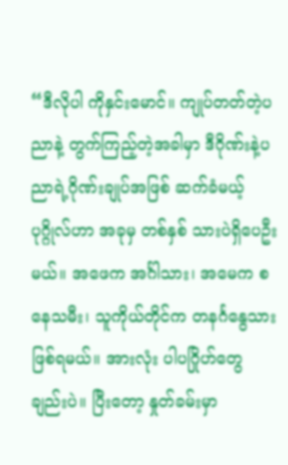“ဒီလိုပါ ကိုနှင်းမောင်။ ကျုပ်တတ်တဲ့ပညာနဲ့ တွက်ကြည့်တဲ့အခါမှာ ဒီဂိုဏ်းနဲ့ပညာရဲ့ဂိုဏ်းချုပ်အဖြစ် ဆက်ခံမယ့်ပုဂ္ဂိုလ်ဟာ အခုမှ တစ်နှစ် သားပဲရှိပေဦးမယ်။ အဖေက အင်္ဂါသား၊ အမေက စနေသမီး၊ သူကိုယ်တိုင်က တနင်္ဂနွေသား ဖြစ်ရမယ်။ အားလုံး ပါပဂြိုဟ်တွေ ချည်းပဲ။ ပြီးတော့ နှုတ်ခမ်းမှာ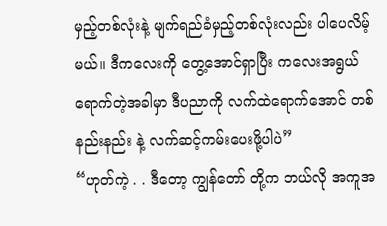မှည့်တစ်လုံးနဲ့ မျက်ရည်ခံမှည့်တစ်လုံးလည်း ပါပေလိမ့်မယ်။ ဒီကလေးကို တွေ့အောင်ရှာပြီး ကလေးအရွယ်ရောက်တဲ့အခါမှာ ဒီပညာကို လက်ထဲရောက်အောင် တစ်နည်းနည်း နဲ့ လက်ဆင့်ကမ်းပေးဖို့ပါပဲ”
“ဟုတ်ကဲ့ . . ဒီတော့ ကျွန်တော် တို့က ဘယ်လို အကူအ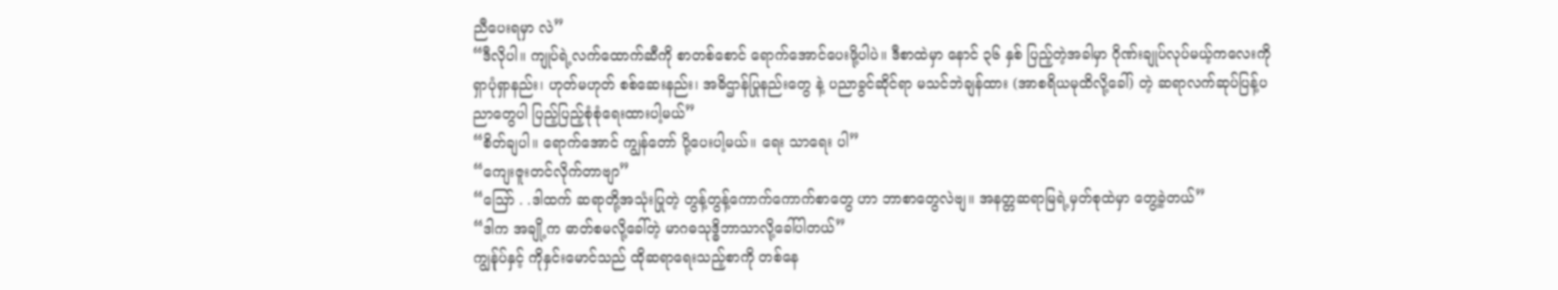ညီပေးရမှာ လဲ”
“ဒီလိုပါ။ ကျုပ်ရဲ့လက်ထောက်ဆီကို စာတစ်စောင် ရောက်အောင်ပေးဖို့ပါပဲ။ ဒီစာထဲမှာ နောင် ၃၆ နှစ် ပြည့်တဲ့အခါမှာ ဂိုဏ်းချုပ်လုပ်မယ့်ကလေးကို ရှာပုံရှာနည်း၊ ဟုတ်မဟုတ် စစ်ဆေးနည်း၊ အဓိဌာန်ပြုနည်းတွေ နဲ့ ပညာခွင်ဆိုင်ရာ မသင်ဘဲချန်ထား (အာစရိယမုထိလို့ခေါ်) တဲ့ ဆရာလက်ဆုပ်ပြန့်ပညာတွေပါ ပြည့်ပြည့်စုံစုံရေးထားပါ့မယ်”
“စိတ်ချပါ။ ရောက်အောင် ကျွန်တော် ပို့ပေးပါ့မယ်။ ရေး သာရေး ပါ”
“ကျေးဇူးတင်လိုက်တာဗျာ”
“ဩော် . .ဒါထက် ဆရာတို့အသုံးပြုတဲ့ တွန့်တွန့်ကောက်ကောက်စာတွေ ဟာ ဘာစာတွေလဲဗျ။ အနတ္တဆရာမြရဲ့မှတ်စုထဲမှာ တွေ့ခဲ့တယ်”
“ဒါက အချို့က ဓာတ်စမလို့ခေါ်တဲ့ မာဂဓသုဒ္ဓိဘာသာလို့ခေါ်ပါတယ်”
ကျွန်ုပ်နှင့် ကိုနှင်းမောင်သည် ထိုဆရာရေးသည့်စာကို တစ်နေ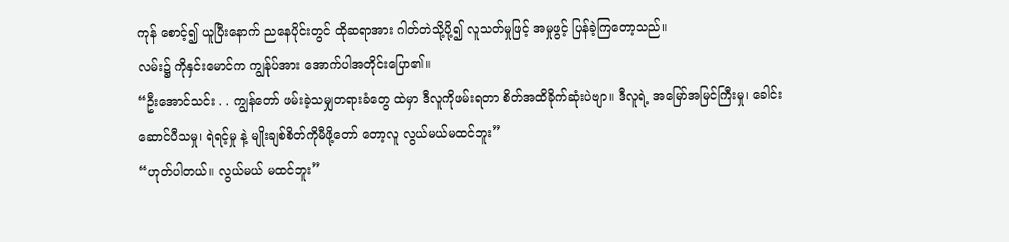ကုန် စောင့်၍ ယူပြီးနောက် ညနေပိုင်းတွင် ထိုဆရာအား ဂါတ်တဲသို့ပို့၍ လူသတ်မှုဖြင့် အမှုဖွင့် ပြန်ခဲ့ကြတော့သည်။
လမ်း၌ ကိုနှင်းမောင်က ကျွန်ုပ်အား အောက်ပါအတိုင်းပြော၏။
“ဦးအောင်သင်း . . ကျွန်တော် ဖမ်းခဲ့သမျှတရားခံတွေ ထဲမှာ ဒီလူကိုဖမ်းရတာ စိတ်အထိခိုက်ဆုံးပဲဗျာ။ ဒီလူရဲ့ အမြော်အမြင်ကြီးမှု၊ ခေါင်းဆောင်ပီသမှု၊ ရဲရင့်မှု နဲ့ မျိုးချစ်စိတ်ကိုမီဖို့တော် တော့လူ လွယ်မယ်မထင်ဘူး”
“ဟုတ်ပါတယ်။ လွယ်မယ် မထင်ဘူး”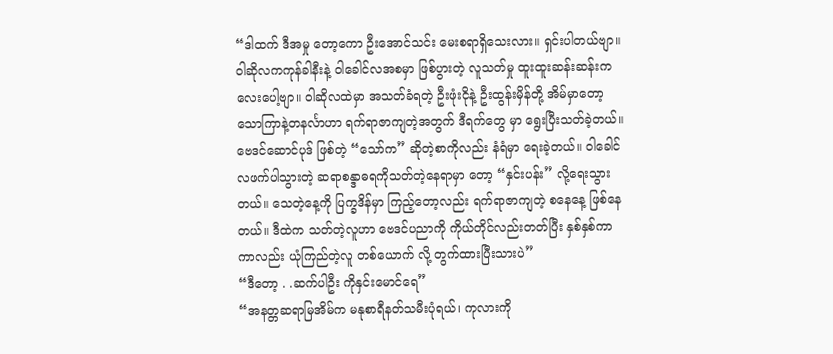“ဒါထက် ဒီအမှု တော့ကော ဦးအောင်သင်း မေးစရာရှိသေးလား။ ရှင်းပါတယ်ဗျာ။ ဝါဆိုလကကုန်ခါနီးနဲ့ ဝါခေါင်လအစမှာ ဖြစ်ပွားတဲ့ လူသတ်မှု ထူးထူးဆန်းဆန်းကလေးပေါ့ဗျာ။ ဝါဆိုလထဲမှာ အသတ်ခံရတဲ့ ဦးဖုံးငိုနဲ့ ဦးထွန်းမှိန်တို့ အိမ်မှာတော့ သောကြာနဲ့တနင်္လာဟာ ရက်ရာဇာကျတဲ့အတွက် ဒီရက်တွေ မှာ ရွေးပြီးသတ်ခဲ့တယ်။ ဗေဒင်ဆောင်ပုဒ် ဖြစ်တဲ့ “သော်က” ဆိုတဲ့စာကိုလည်း နံရံမှာ ရေးခဲ့တယ်။ ဝါခေါင်လဖက်ပါသွားတဲ့ ဆရာစန္ဒာဓရကိုသတ်တဲ့နေရာမှာ တော့ “နှင်းပန်း” လို့ရေးသွားတယ်။ သေတဲ့နေ့ကို ပြက္ခဒိန်မှာ ကြည့်တော့လည်း ရက်ရာဇာကျတဲ့ စနေနေ့ ဖြစ်နေတယ်။ ဒီထဲက သတ်တဲ့လူဟာ ဗေဒင်ပညာကို ကိုယ်တိုင်လည်းတတ်ပြီး နှစ်နှစ်ကာကာလည်း ယုံကြည်တဲ့လူ တစ်ယောက် လို့ တွက်ထားပြီးသားပဲ”
“ဒီတော့ . .ဆက်ပါဦး ကိုနှင်းမောင်ရေ”
“အနတ္တဆရာမြအိမ်က မနုစာရီနတ်သမီးပုံရယ်၊ ကုလားကို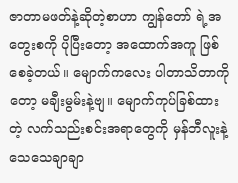ဇာတာမဖတ်နဲ့ဆိုတဲ့စာဟာ ကျွန်တော် ရဲ့အတွေးစကို ပိုပြီးတော့ အထောက်အကူ ဖြစ်စေခဲ့တယ်။ မျောက်ကလေး ပါတာသိတာကိုတော့ မချီးမွမ်းနဲ့ဗျ။ မျောက်ကုပ်ခြစ်ထားတဲ့ လက်သည်းစင်းအရာတွေကို မှန်ဘီလူးနဲ့ သေသေချာချာ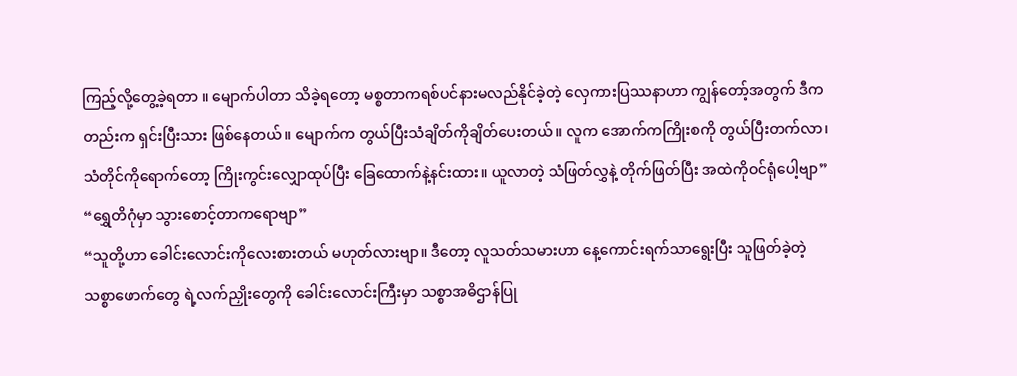ကြည့်လို့တွေ့ခဲ့ရတာ ။ မျောက်ပါတာ သိခဲ့ရတော့ မစ္စတာကရစ်ပင်နားမလည်နိုင်ခဲ့တဲ့ လှေကားပြဿနာဟာ ကျွန်တော့်အတွက် ဒီကတည်းက ရှင်းပြီးသား ဖြစ်နေတယ်။ မျောက်က တွယ်ပြီးသံချိတ်ကိုချိတ်ပေးတယ်။ လူက အောက်ကကြိုးစကို တွယ်ပြီးတက်လာ၊ သံတိုင်ကိုရောက်တော့ ကြိုးကွင်းလျှောထုပ်ပြီး ခြေထောက်နဲ့နင်းထား။ ယူလာတဲ့ သံဖြတ်လွှနဲ့ တိုက်ဖြတ်ပြီး အထဲကိုဝင်ရုံပေါ့ဗျာ”
“ရွှေတိဂုံမှာ သွားစောင့်တာကရောဗျာ”
“သူတို့ဟာ ခေါင်းလောင်းကိုလေးစားတယ် မဟုတ်လားဗျာ။ ဒီတော့ လူသတ်သမားဟာ နေ့ကောင်းရက်သာရွေးပြီး သူဖြတ်ခဲ့တဲ့ သစ္စာဖောက်တွေ ရဲ့လက်ညှိုးတွေကို ခေါင်းလောင်းကြီးမှာ သစ္စာအဓိဌာန်ပြု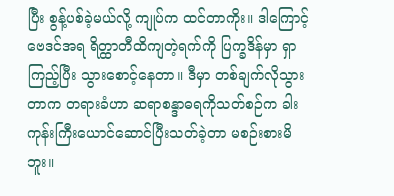ပြီး စွန့်ပစ်ခဲ့မယ်လို့ ကျုပ်က ထင်တာကိုး။ ဒါကြောင့် ဗေဒင်အရ ရိတ္ထာတီထိကျတဲ့ရက်ကို ပြက္ခဒိန်မှာ ရှာကြည့်ပြီး သွားစောင့်နေတာ။ ဒီမှာ တစ်ချက်လိုသွားတာက တရားခံဟာ ဆရာစန္ဒာဓရကိုသတ်စဉ်က ခါးကုန်းကြီးယောင်ဆောင်ပြီးသတ်ခဲ့တာ မစဉ်းစားမိဘူး။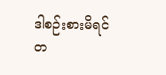ဒါစဉ်းစားမိရင် တ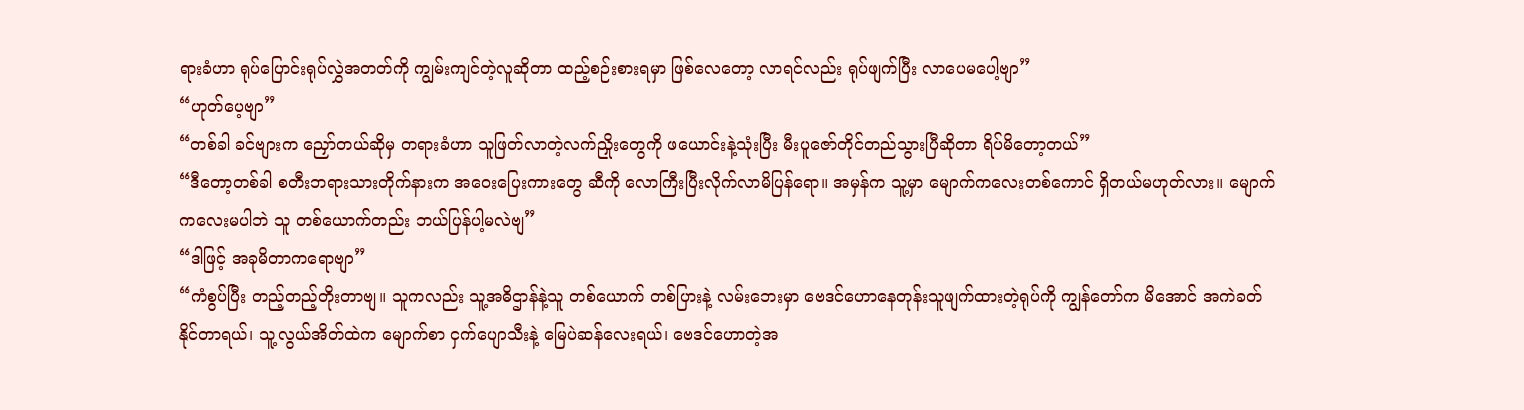ရားခံဟာ ရုပ်ပြောင်းရုပ်လွှဲအတတ်ကို ကျွမ်းကျင်တဲ့လူဆိုတာ ထည့်စဉ်းစားရမှာ ဖြစ်လေတော့ လာရင်လည်း ရုပ်ဖျက်ပြီး လာပေမပေါ့ဗျာ”
“ဟုတ်ပေ့ဗျာ”
“တစ်ခါ ခင်ဗျားက ညှော်တယ်ဆိုမှ တရားခံဟာ သူဖြတ်လာတဲ့လက်ညှိုးတွေကို ဖယောင်းနဲ့သုံးပြီး မီးပူဇော်တိုင်တည်သွားပြီဆိုတာ ရိပ်မိတော့တယ်”
“ဒီတော့တစ်ခါ စတီးဘရားသားတိုက်နားက အဝေးပြေးကားတွေ ဆီကို လောကြီးပြီးလိုက်လာမိပြန်ရော။ အမှန်က သူ့မှာ မျောက်ကလေးတစ်ကောင် ရှိတယ်မဟုတ်လား။ မျောက်ကလေးမပါဘဲ သူ တစ်ယောက်တည်း ဘယ်ပြန်ပါ့မလဲဗျ”
“ဒါဖြင့် အခုမိတာကရောဗျာ”
“ကံစွပ်ပြီး တည့်တည့်တိုးတာဗျ။ သူကလည်း သူ့အဓိဌာန်နဲ့သူ တစ်ယောက် တစ်ပြားနဲ့ လမ်းဘေးမှာ ဗေဒင်ဟောနေတုန်းသူဖျက်ထားတဲ့ရုပ်ကို ကျွန်တော်က မိအောင် အကဲခတ်နိုင်တာရယ်၊ သူ့လွယ်အိတ်ထဲက မျောက်စာ ငှက်ပျောသီးနဲ့ မြေပဲဆန်လေးရယ်၊ ဗေဒင်ဟောတဲ့အ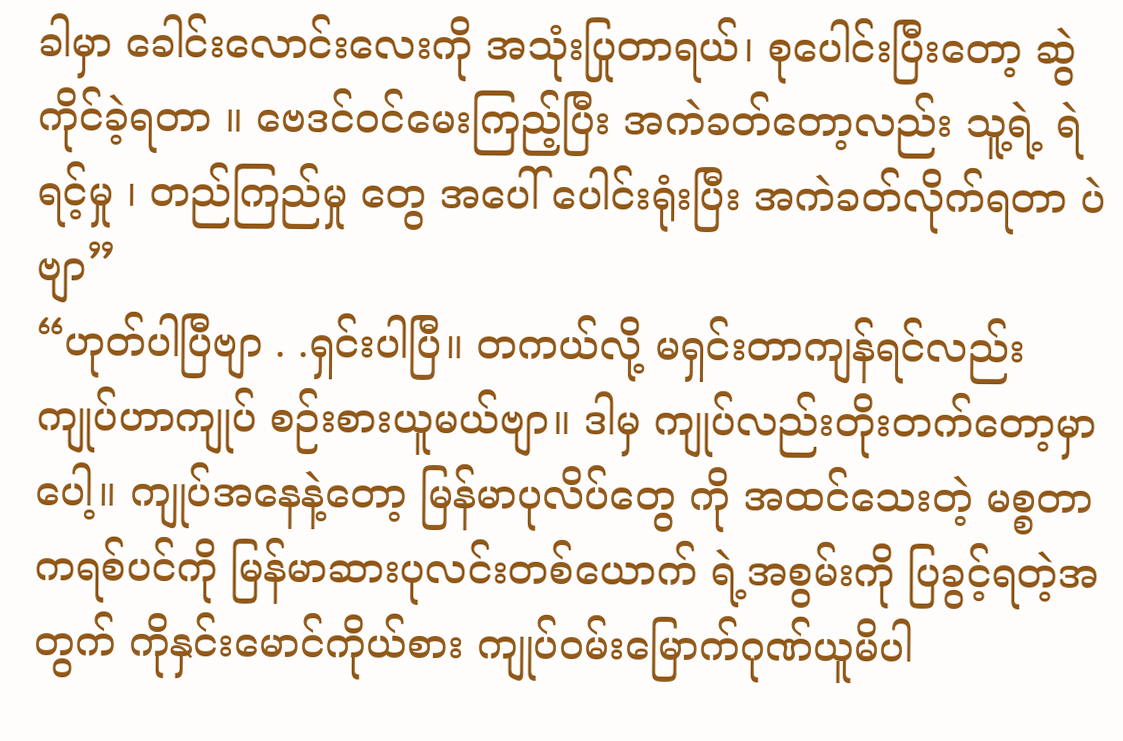ခါမှာ ခေါင်းလောင်းလေးကို အသုံးပြုတာရယ်၊ စုပေါင်းပြီးတော့ ဆွဲကိုင်ခဲ့ရတာ ။ ဗေဒင်ဝင်မေးကြည့်ပြီး အကဲခတ်တော့လည်း သူ့ရဲ့ ရဲရင့်မှု ၊ တည်ကြည်မှု တွေ အပေါ် ပေါင်းရုံးပြီး အကဲခတ်လိုက်ရတာ ပဲဗျာ”
“ဟုတ်ပါပြီဗျာ . .ရှင်းပါပြီ။ တကယ်လို့ မရှင်းတာကျန်ရင်လည်း ကျုပ်ဟာကျုပ် စဉ်းစားယူမယ်ဗျာ။ ဒါမှ ကျုပ်လည်းတိုးတက်တော့မှာ ပေါ့။ ကျုပ်အနေနဲ့တော့ မြန်မာပုလိပ်တွေ ကို အထင်သေးတဲ့ မစ္စတာကရစ်ပင်ကို မြန်မာဆားပုလင်းတစ်ယောက် ရဲ့အစွမ်းကို ပြခွင့်ရတဲ့အတွက် ကိုနှင်းမောင်ကိုယ်စား ကျုပ်ဝမ်းမြောက်ဂုဏ်ယူမိပါ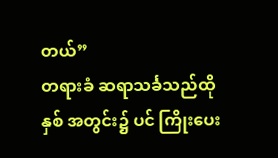တယ်”
တရားခံ ဆရာသင်္ခသည်ထိုနှစ် အတွင်း၌ ပင် ကြိုးပေး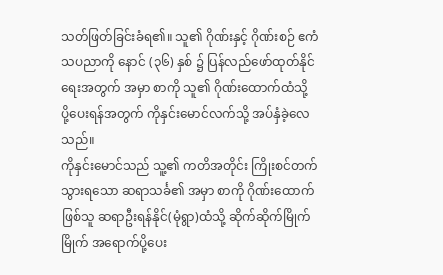သတ်ဖြတ်ခြင်းခံရ၏။ သူ၏ ဂိုဏ်းနှင့် ဂိုဏ်းစဉ် ဧကံသပညာကို နောင် (၃၆) နှစ် ၌ ပြန်လည်ဖော်ထုတ်နိုင်ရေးအတွက် အမှာ စာကို သူ၏ ဂိုဏ်းထောက်ထံသို့ ပို့ပေးရန်အတွက် ကိုနှင်းမောင်လက်သို့ အပ်နှံခဲ့လေသည်။
ကိုနှင်းမောင်သည် သူ့၏ ကတိအတိုင်း ကြိုးစင်တက်သွားရသော ဆရာသင်္ခ၏ အမှာ စာကို ဂိုဏ်းထောက်ဖြစ်သူ ဆရာဦးရန်နိုင်(မုံရွာ)ထံသို့ ဆိုက်ဆိုက်မြိုက်မြိုက် အရောက်ပို့ပေး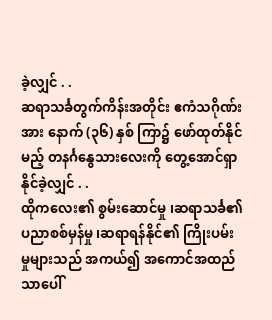ခဲ့လျှင် . .
ဆရာသင်္ခတွက်ကိန်းအတိုင်း ဧကံသဂိုဏ်းအား နောက် (၃၆) နှစ် ကြာ၌ ဖော်ထုတ်နိုင်မည့် တနင်္ဂနွေသားလေးကို တွေ့အောင်ရှာနိုင်ခဲ့လျှင် . .
ထိုကလေး၏ စွမ်းဆောင်မှု ၊ဆရာသင်္ခ၏ ပညာစစ်မှန်မှု ၊ဆရာရန်နိုင်၏ ကြိုးပမ်းမှုများသည် အကယ်၍ အကောင်အထည်သာပေါ်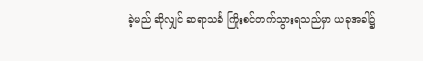ခဲ့မည် ဆိုလျှင် ဆရာသင်္ခ ကြိုးစင်တက်သွားရသည်မှာ ယခုအခါ၌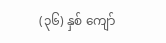(၃၆) နှစ် ကျော်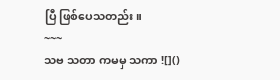ပြီ ဖြစ်ပေသတည်း။
~~~
သဗ သတာ ကမမှ သကာ ![]()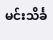မင်းသိင်္ခ